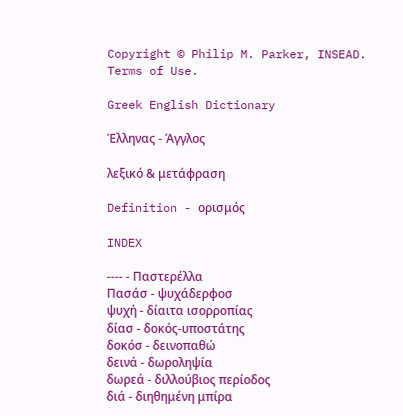Copyright © Philip M. Parker, INSEAD. Terms of Use.

Greek English Dictionary

Έλληνας - Άγγλος

λεξικό & μετάφραση

Definition - ορισμός

INDEX

---- - Παστερέλλα
Πασάσ - ψυχάδερφοσ
ψυχή - δίαιτα ισορροπίας
δίασ - δοκός-υποστάτης
δοκόσ - δεινοπαθώ
δεινά - δωροληψία
δωρεά - διλλούβιος περίοδος
διά - διηθημένη μπίρα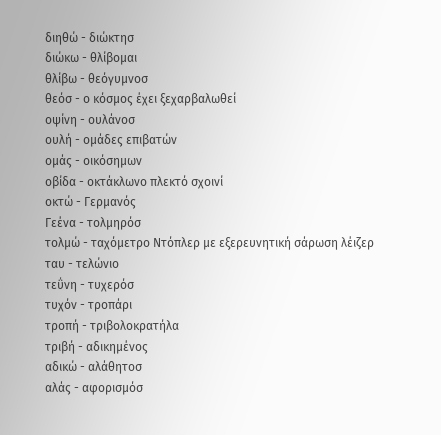διηθώ - διώκτησ
διώκω - θλίβομαι
θλίβω - θεόγυμνοσ
θεόσ - ο κόσμος έχει ξεχαρβαλωθεί
οψίνη - ουλάνοσ
ουλή - ομάδες επιβατών
ομάς - οικόσημων
οβίδα - οκτάκλωνο πλεκτό σχοινί
οκτώ - Γερμανός
Γεένα - τολμηρόσ
τολμώ - ταχόμετρο Nτόπλερ με εξερευνητική σάρωση λέιζερ
ταυ - τελώνιο
τεΰνη - τυχερόσ
τυχόν - τροπάρι
τροπή - τριβολοκρατήλα
τριβή - αδικημένος
αδικώ - αλάθητοσ
αλάς - αφορισμόσ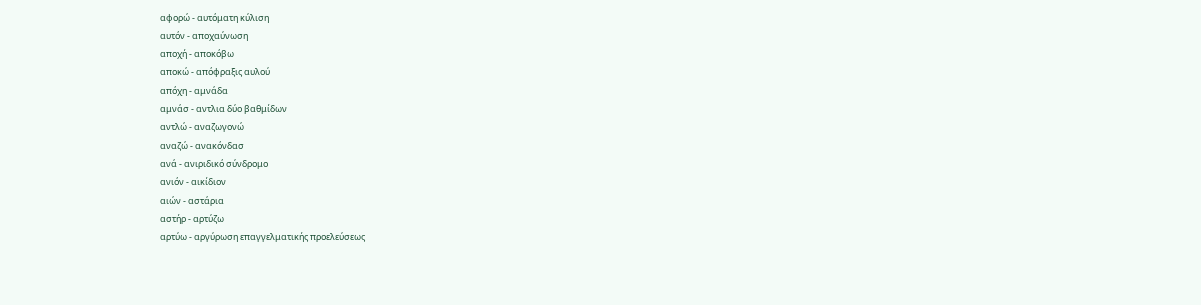αφορώ - αυτόματη κύλιση
αυτόν - αποχαύνωση
αποχή - αποκόβω
αποκώ - απόφραξις αυλού
απόχη - αμνάδα
αμνάσ - αντλια δύο βαθμίδων
αντλώ - αναζωγονώ
αναζώ - ανακόνδασ
ανά - ανιριδικό σύνδρομο
ανιόν - αικίδιον
αιών - αστάρια
αστήρ - αρτύζω
αρτύω - αργύρωση επαγγελματικής προελεύσεως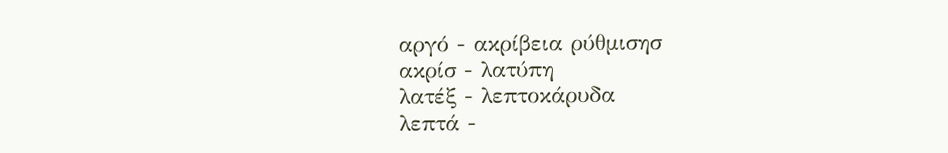αργό - ακρίβεια ρύθμισησ
ακρίσ - λατύπη
λατέξ - λεπτοκάρυδα
λεπτά -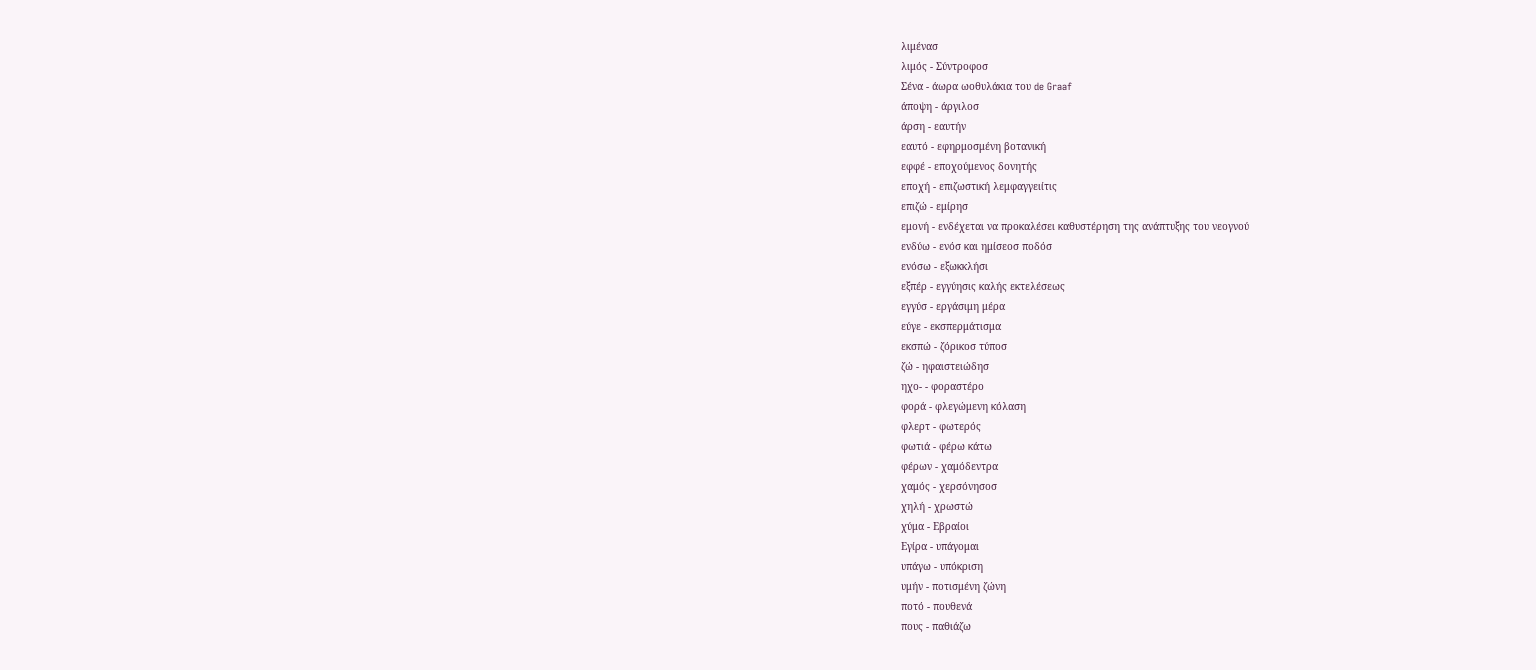λιμένασ
λιμός - Σύντροφοσ
Σένα - άωρα ωοθυλάκια του de Graaf
άποψη - άργιλοσ
άρση - εαυτήν
εαυτό - εφηρμοσμένη βοτανική
εφφέ - εποχούμενος δονητής
εποχή - επιζωστική λεμφαγγειίτις
επιζώ - εμίρησ
εμονή - ενδέχεται να προκαλέσει καθυστέρηση της ανάπτυξης του νεογνού
ενδύω - ενόσ και ημίσεοσ ποδόσ
ενόσω - εξωκκλήσι
εξπέρ - εγγύησις καλής εκτελέσεως
εγγύσ - εργάσιμη μέρα
εύγε - εκσπερμάτισμα
εκσπώ - ζόρικοσ τύποσ
ζώ - ηφαιστειώδησ
ηχο- - φοραστέρο
φορά - φλεγώμενη κόλαση
φλερτ - φωτερός
φωτιά - φέρω κάτω
φέρων - χαμόδεντρα
χαμός - χερσόνησοσ
χηλή - χρωστώ
χύμα - Εβραίοι
Εγίρα - υπάγομαι
υπάγω - υπόκριση
υμήν - ποτισμένη ζώνη
ποτό - πουθενά
πους - παθιάζω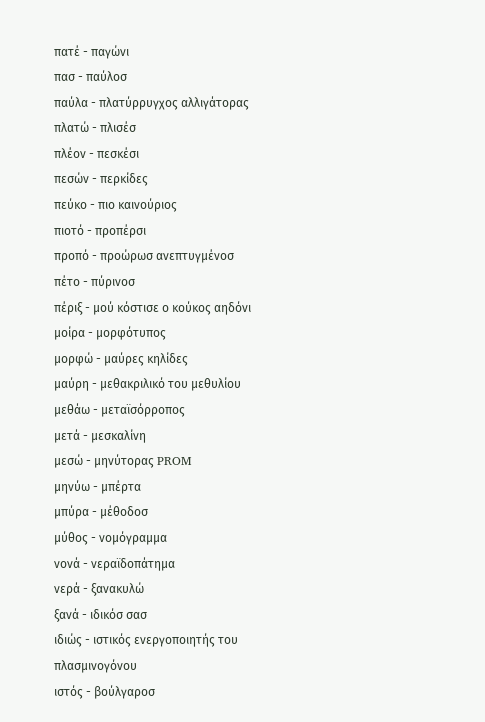πατέ - παγώνι
πασ - παύλοσ
παύλα - πλατύρρυγχος αλλιγάτορας
πλατώ - πλισέσ
πλέον - πεσκέσι
πεσών - περκίδες
πεύκο - πιο καινούριος
πιοτό - προπέρσι
προπό - προώρωσ ανεπτυγμένοσ
πέτο - πύρινοσ
πέριξ - μού κόστισε ο κούκος αηδόνι
μοίρα - μορφότυπος
μορφώ - μαύρες κηλίδες
μαύρη - μεθακριλικό του μεθυλίου
μεθάω - μεταϊσόρροπος
μετά - μεσκαλίνη
μεσώ - μηνύτορας PROM
μηνύω - μπέρτα
μπύρα - μέθοδοσ
μύθος - νομόγραμμα
νονά - νεραϊδοπάτημα
νερά - ξανακυλώ
ξανά - ιδικόσ σασ
ιδιώς - ιστικός ενεργοποιητής του πλασμινογόνου
ιστός - βούλγαροσ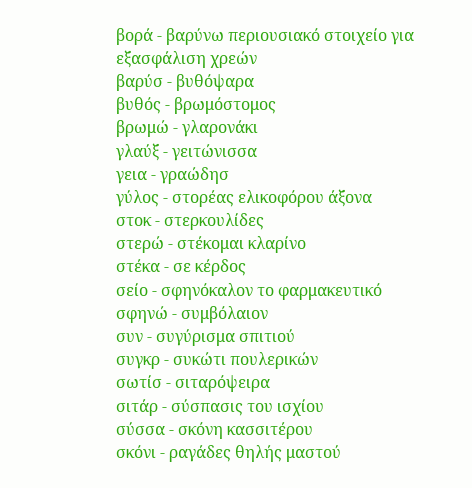βορά - βαρύνω περιουσιακό στοιχείο για εξασφάλιση χρεών
βαρύσ - βυθόψαρα
βυθός - βρωμόστομος
βρωμώ - γλαρονάκι
γλαύξ - γειτώνισσα
γεια - γραώδησ
γύλος - στορέας ελικοφόρου άξονα
στοκ - στερκουλίδες
στερώ - στέκομαι κλαρίνο
στέκα - σε κέρδος
σείο - σφηνόκαλον το φαρμακευτικό
σφηνώ - συμβόλαιον
συν - συγύρισμα σπιτιού
συγκρ - συκώτι πουλερικών
σωτίσ - σιταρόψειρα
σιτάρ - σύσπασις του ισχίου
σύσσα - σκόνη κασσιτέρου
σκόνι - ραγάδες θηλής μαστού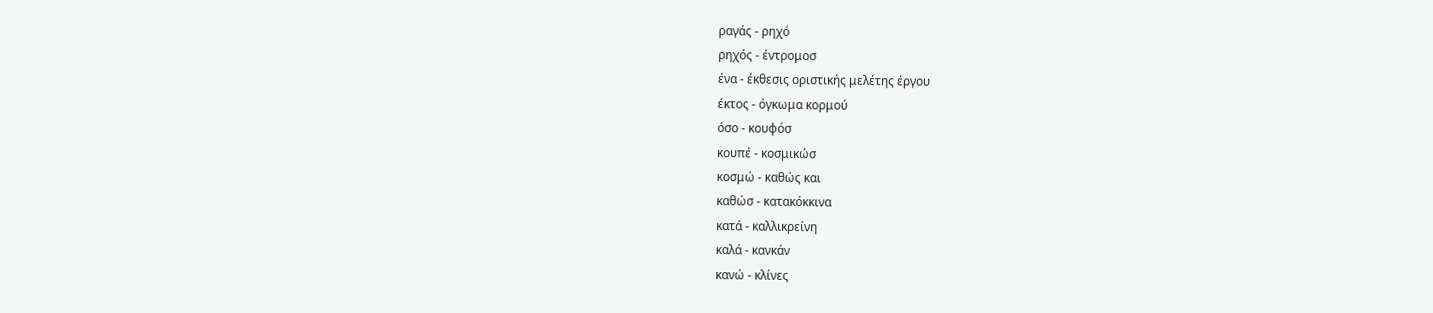ραγάς - ρηχό
ρηχός - έντρομοσ
ένα - έκθεσις οριστικής μελέτης έργου
έκτος - όγκωμα κορμού
όσο - κουφόσ
κουπέ - κοσμικώσ
κοσμώ - καθώς και
καθώσ - κατακόκκινα
κατά - καλλικρείνη
καλά - κανκάν
κανώ - κλίνες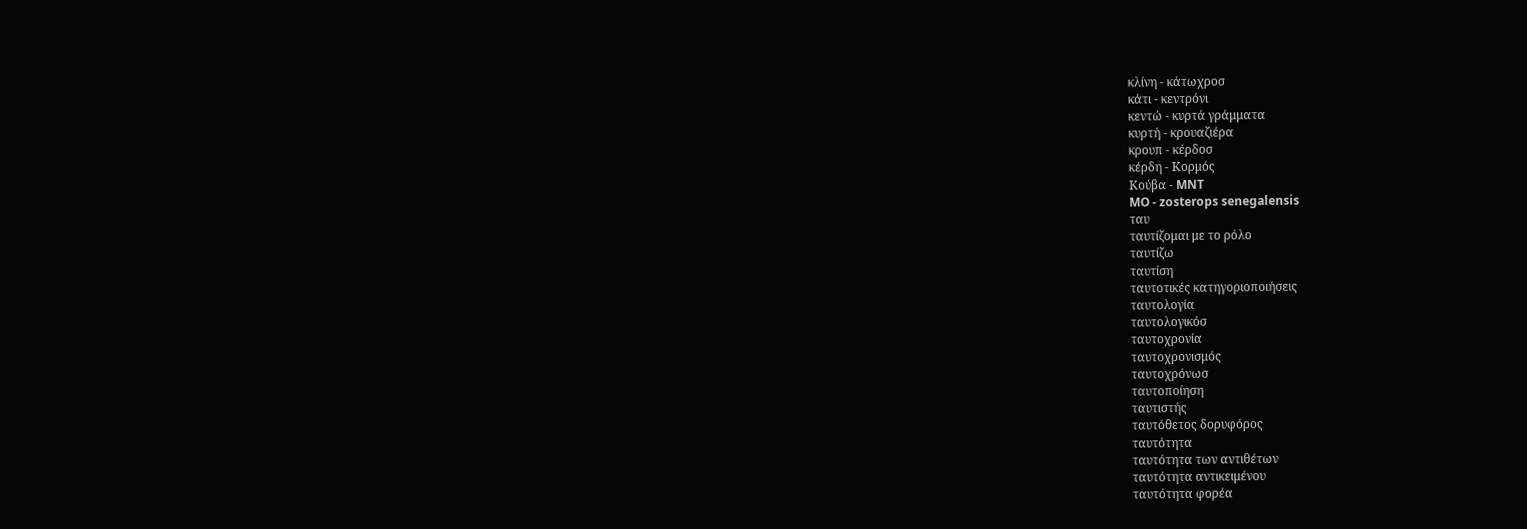κλίνη - κάτωχροσ
κάτι - κεντρόνι
κεντώ - κυρτά γράμματα
κυρτή - κρουαζιέρα
κρουπ - κέρδοσ
κέρδη - Κορμός
Κούβα - MNT
MO - zosterops senegalensis
ταυ
ταυτίζομαι με το ρόλο
ταυτίζω
ταυτίση
ταυτοτικές κατηγοριοποιήσεις
ταυτολογία
ταυτολογικόσ
ταυτοχρονία
ταυτοχρονισμός
ταυτοχρόνωσ
ταυτοποίηση
ταυτιστής
ταυτόθετος δορυφόρος
ταυτότητα
ταυτότητα των αντιθέτων
ταυτότητα αντικειμένου
ταυτότητα φορέα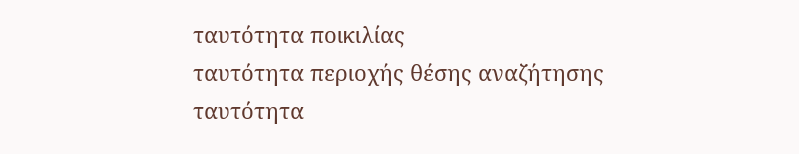ταυτότητα ποικιλίας
ταυτότητα περιοχής θέσης αναζήτησης
ταυτότητα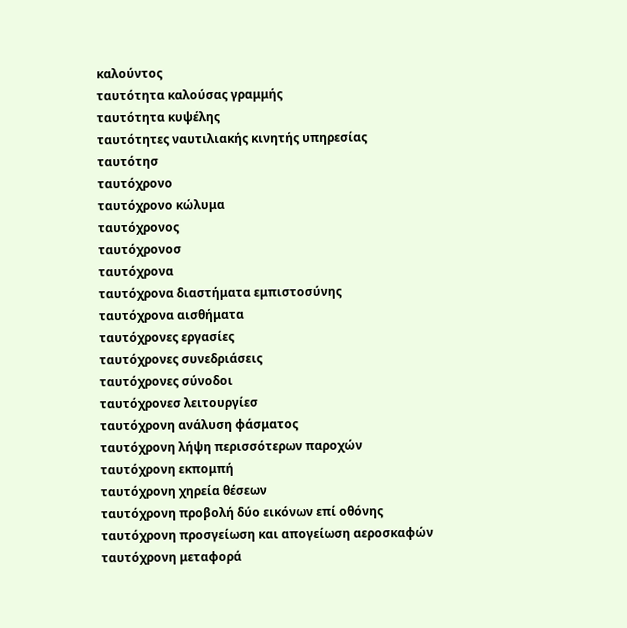καλούντος
ταυτότητα καλούσας γραμμής
ταυτότητα κυψέλης
ταυτότητες ναυτιλιακής κινητής υπηρεσίας
ταυτότησ
ταυτόχρονο
ταυτόχρονο κώλυμα
ταυτόχρονος
ταυτόχρονοσ
ταυτόχρονα
ταυτόχρονα διαστήματα εμπιστοσύνης
ταυτόχρονα αισθήματα
ταυτόχρονες εργασίες
ταυτόχρονες συνεδριάσεις
ταυτόχρονες σύνοδοι
ταυτόχρονεσ λειτουργίεσ
ταυτόχρονη ανάλυση φάσματος
ταυτόχρονη λήψη περισσότερων παροχών
ταυτόχρονη εκπομπή
ταυτόχρονη χηρεία θέσεων
ταυτόχρονη προβολή δύο εικόνων επί οθόνης
ταυτόχρονη προσγείωση και απογείωση αεροσκαφών
ταυτόχρονη μεταφορά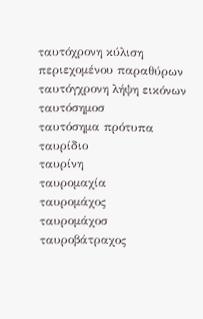ταυτόχρονη κύλιση περιεχομένου παραθύρων
ταυτόγχρονη λήψη εικόνων
ταυτόσημοσ
ταυτόσημα πρότυπα
ταυρίδιο
ταυρίνη
ταυρομαχία
ταυρομάχος
ταυρομάχοσ
ταυροβάτραχος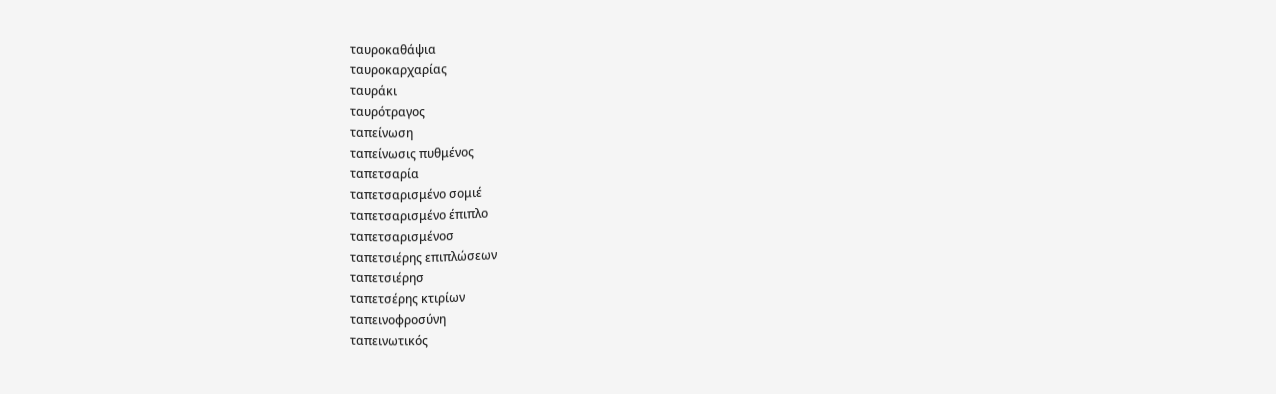ταυροκαθάψια
ταυροκαρχαρίας
ταυράκι
ταυρότραγος
ταπείνωση
ταπείνωσις πυθμένος
ταπετσαρία
ταπετσαρισμένο σομιέ
ταπετσαρισμένο έπιπλο
ταπετσαρισμένοσ
ταπετσιέρης επιπλώσεων
ταπετσιέρησ
ταπετσέρης κτιρίων
ταπεινοφροσύνη
ταπεινωτικός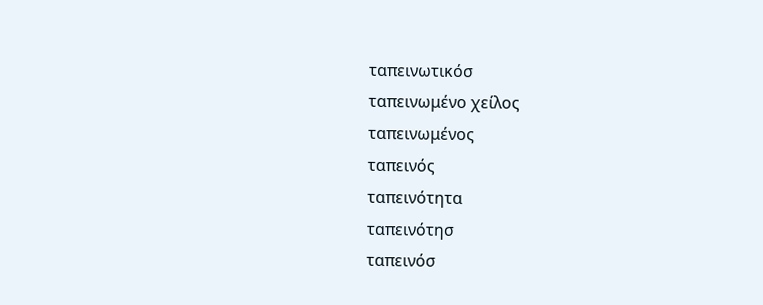ταπεινωτικόσ
ταπεινωμένο χείλος
ταπεινωμένος
ταπεινός
ταπεινότητα
ταπεινότησ
ταπεινόσ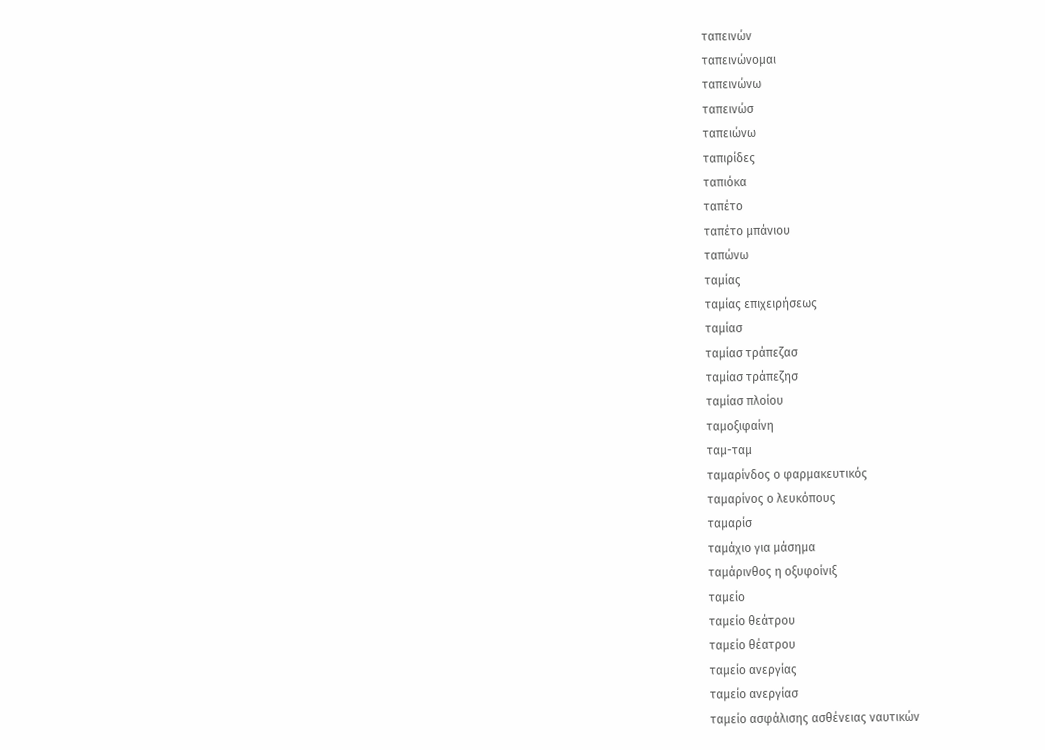ταπεινών
ταπεινώνομαι
ταπεινώνω
ταπεινώσ
ταπειώνω
ταπιρίδες
ταπιόκα
ταπέτο
ταπέτο μπάνιου
ταπώνω
ταμίας
ταμίας επιχειρήσεως
ταμίασ
ταμίασ τράπεζασ
ταμίασ τράπεζησ
ταμίασ πλοίου
ταμοξιφαίνη
ταμ-ταμ
ταμαρίνδος ο φαρμακευτικός
ταμαρίνος ο λευκόπους
ταμαρίσ
ταμάχιο για μάσημα
ταμάρινθος η οξυφοίνιξ
ταμείο
ταμείο θεάτρου
ταμείο θέατρου
ταμείο ανεργίας
ταμείο ανεργίασ
ταμείο ασφάλισης ασθένειας ναυτικών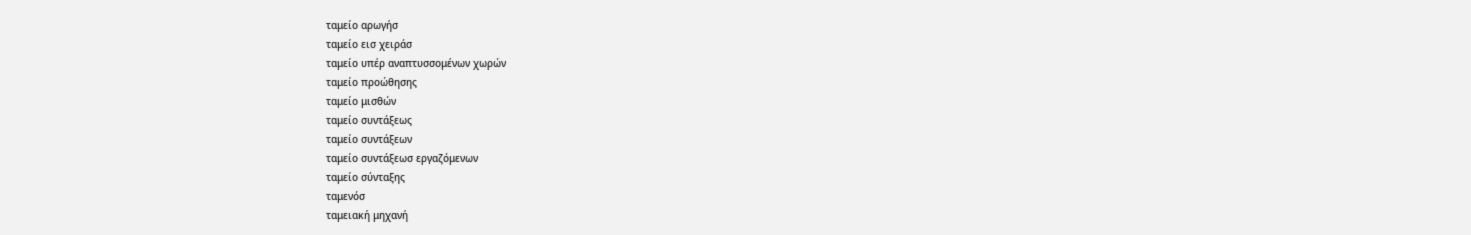ταμείο αρωγήσ
ταμείο εισ χειράσ
ταμείο υπέρ αναπτυσσομένων χωρών
ταμείο προώθησης
ταμείο μισθών
ταμείο συντάξεως
ταμείο συντάξεων
ταμείο συντάξεωσ εργαζόμενων
ταμείο σύνταξης
ταμενόσ
ταμειακή μηχανή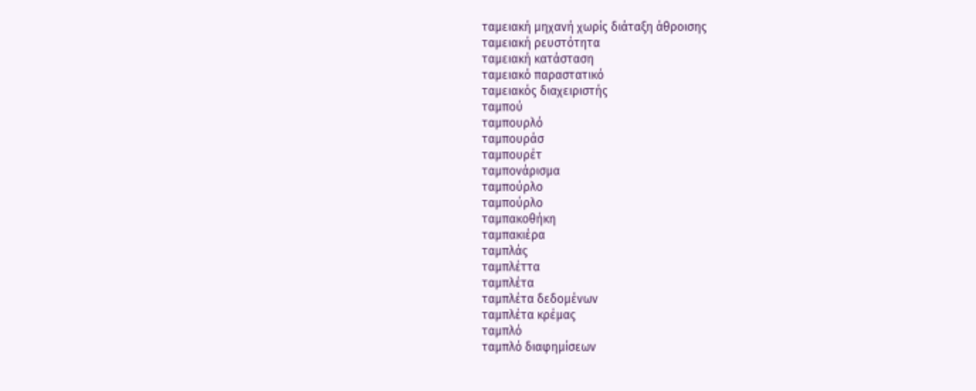ταμειακή μηχανή χωρίς διάταξη άθροισης
ταμειακή ρευστότητα
ταμειακή κατάσταση
ταμειακό παραστατικό
ταμειακός διαχειριστής
ταμπού
ταμπουρλό
ταμπουράσ
ταμπουρέτ
ταμπονάρισμα
ταμπούρλο
ταμπούρλo
ταμπακοθήκη
ταμπακιέρα
ταμπλάς
ταμπλέττα
ταμπλέτα
ταμπλέτα δεδομένων
ταμπλέτα κρέμας
ταμπλό
ταμπλό διαφημίσεων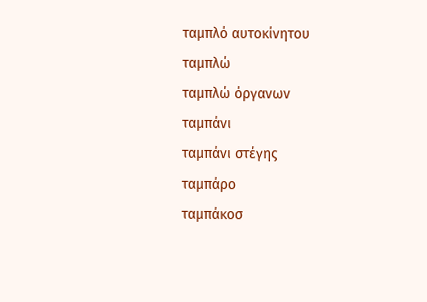ταμπλό αυτοκίνητου
ταμπλώ
ταμπλώ όργανων
ταμπάνι
ταμπάνι στέγης
ταμπάρο
ταμπάκοσ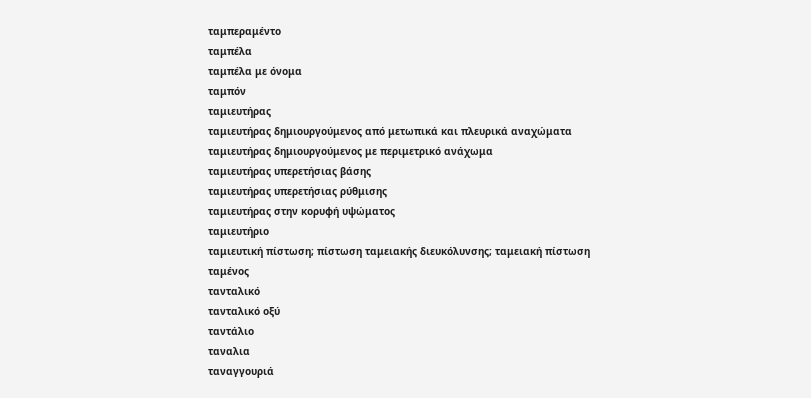ταμπεραμέντο
ταμπέλα
ταμπέλα με όνομα
ταμπόν
ταμιευτήρας
ταμιευτήρας δημιουργούμενος από μετωπικά και πλευρικά αναχώματα
ταμιευτήρας δημιουργούμενος με περιμετρικό ανάχωμα
ταμιευτήρας υπερετήσιας βάσης
ταμιευτήρας υπερετήσιας ρύθμισης
ταμιευτήρας στην κορυφή υψώματος
ταμιευτήριο
ταμιευτική πίστωση; πίστωση ταμειακής διευκόλυνσης; ταμειακή πίστωση
ταμένος
τανταλικό
τανταλικό οξύ
ταντάλιο
ταναλια
ταναγγουριά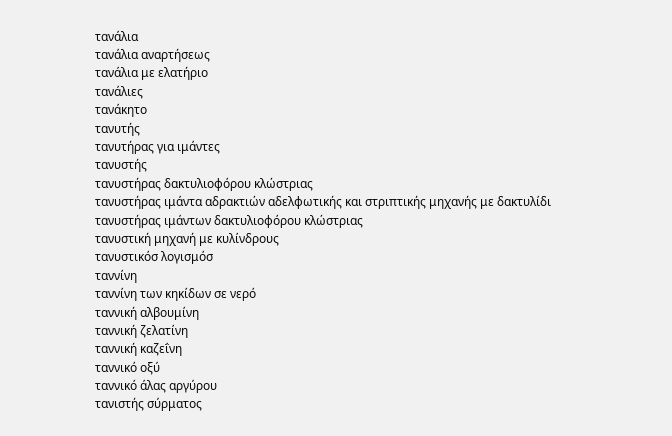τανάλια
τανάλια αναρτήσεως
τανάλια με ελατήριο
τανάλιες
τανάκητο
τανυτής
τανυτήρας για ιμάντες
τανυστής
τανυστήρας δακτυλιοφόρου κλώστριας
τανυστήρας ιμάντα αδρακτιών αδελφωτικής και στριπτικής μηχανής με δακτυλίδι
τανυστήρας ιμάντων δακτυλιοφόρου κλώστριας
τανυστική μηχανή με κυλίνδρους
τανυστικόσ λογισμόσ
ταννίνη
ταννίνη των κηκίδων σε νερό
ταννική αλβουμίνη
ταννική ζελατίνη
ταννική καζεΐνη
ταννικό οξύ
ταννικό άλας αργύρου
τανιστής σύρματος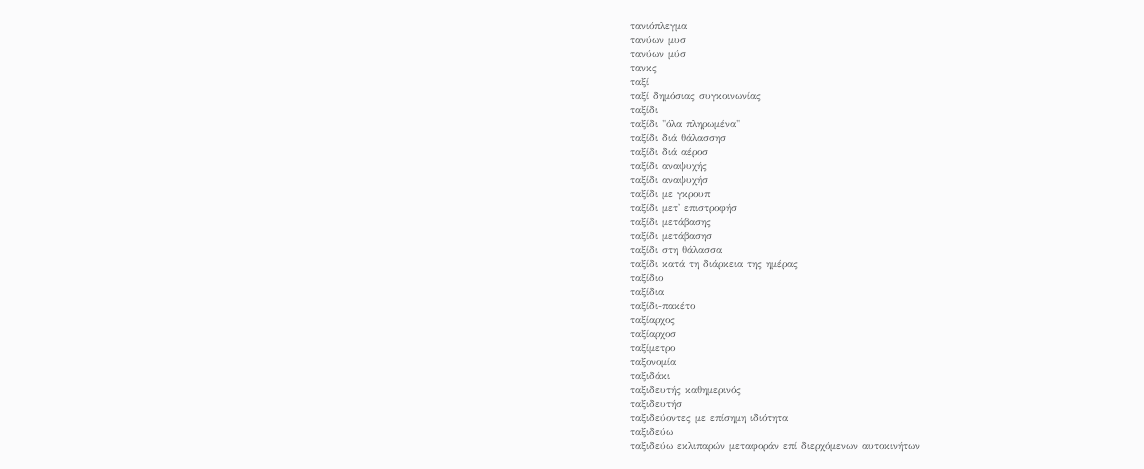τανιόπλεγμα
τανύων μυσ
τανύων μύσ
τανκς
ταξί
ταξί δημόσιας συγκοινωνίας
ταξίδι
ταξίδι "όλα πληρωμένα"
ταξίδι διά θάλασσησ
ταξίδι διά αέροσ
ταξίδι αναψυχής
ταξίδι αναψυχήσ
ταξίδι με γκρουπ
ταξίδι μετ' επιστροφήσ
ταξίδι μετάβασης
ταξίδι μετάβασησ
ταξίδι στη θάλασσα
ταξίδι κατά τη διάρκεια της ημέρας
ταξίδιο
ταξίδια
ταξίδι-πακέτο
ταξίαρχος
ταξίαρχοσ
ταξίμετρο
ταξονομία
ταξιδάκι
ταξιδευτής καθημερινός
ταξιδευτήσ
ταξιδεύοντες με επίσημη ιδιότητα
ταξιδεύω
ταξιδεύω εκλιπαρών μεταφοράν επί διερχόμενων αυτοκινήτων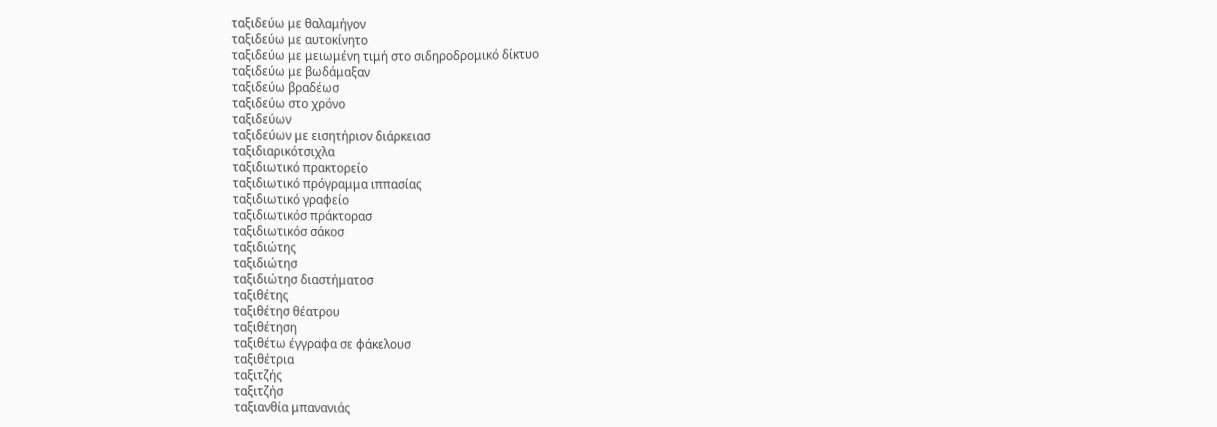ταξιδεύω με θαλαμήγον
ταξιδεύω με αυτοκίνητο
ταξιδεύω με μειωμένη τιμή στο σιδηροδρομικό δίκτυο
ταξιδεύω με βωδάμαξαν
ταξιδεύω βραδέωσ
ταξιδεύω στο χρόνο
ταξιδεύων
ταξιδεύων με εισητήριον διάρκειασ
ταξιδιαρικότσιχλα
ταξιδιωτικό πρακτορείο
ταξιδιωτικό πρόγραμμα ιππασίας
ταξιδιωτικό γραφείο
ταξιδιωτικόσ πράκτορασ
ταξιδιωτικόσ σάκοσ
ταξιδιώτης
ταξιδιώτησ
ταξιδιώτησ διαστήματοσ
ταξιθέτης
ταξιθέτησ θέατρου
ταξιθέτηση
ταξιθέτω έγγραφα σε φάκελουσ
ταξιθέτρια
ταξιτζής
ταξιτζήσ
ταξιανθία μπανανιάς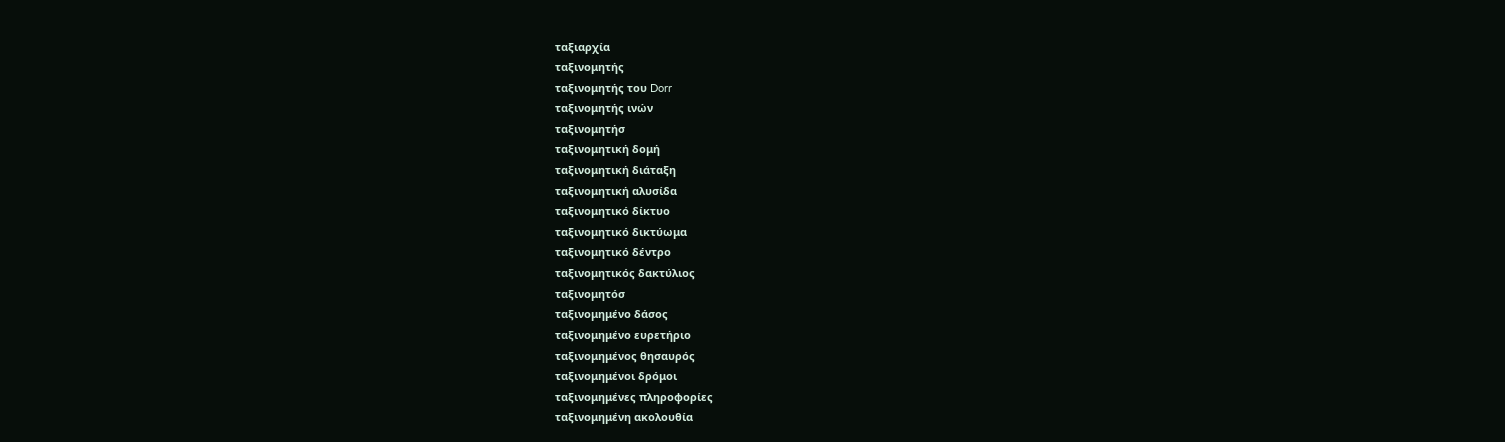ταξιαρχία
ταξινομητής
ταξινομητής του Dorr
ταξινομητής ινών
ταξινομητήσ
ταξινομητική δομή
ταξινομητική διάταξη
ταξινομητική αλυσίδα
ταξινομητικό δίκτυο
ταξινομητικό δικτύωμα
ταξινομητικό δέντρο
ταξινομητικός δακτύλιος
ταξινομητόσ
ταξινομημένο δάσος
ταξινομημένο ευρετήριο
ταξινομημένος θησαυρός
ταξινομημένοι δρόμοι
ταξινομημένες πληροφορίες
ταξινομημένη ακολουθία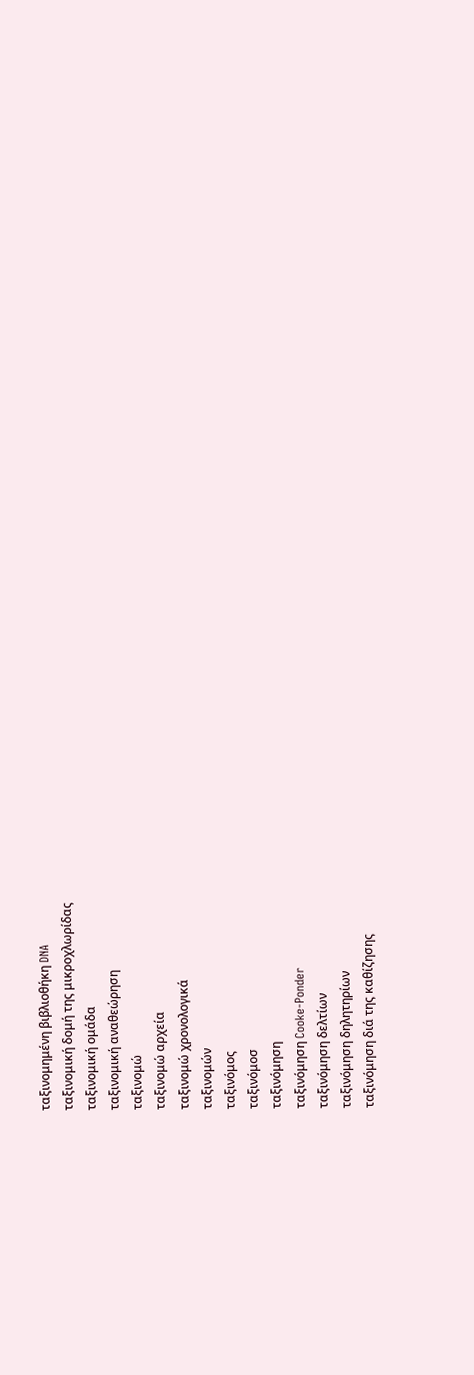ταξινομημένη βιβλιοθήκη DNA
ταξινομική δομή της μικροχλωρίδας
ταξινομική ομάδα
ταξινομική αναθεώρηση
ταξινομώ
ταξινομώ αρχεία
ταξινομώ χρονολογικά
ταξινομών
ταξινόμος
ταξινόμοσ
ταξινόμηση
ταξινόμηση Cooke-Ponder
ταξινόμηση δελτίων
ταξινόμηση δηλητηρίων
ταξινόμηση διά της καθίζησης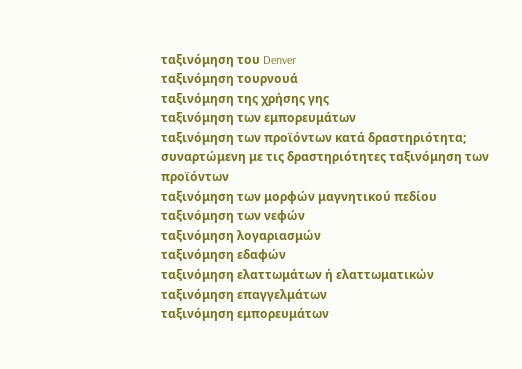ταξινόμηση του Denver
ταξινόμηση τουρνουά
ταξινόμηση της χρήσης γης
ταξινόμηση των εμπορευμάτων
ταξινόμηση των προϊόντων κατά δραστηριότητα; συναρτώμενη με τις δραστηριότητες ταξινόμηση των προϊόντων
ταξινόμηση των μορφών μαγνητικού πεδίου
ταξινόμηση των νεφών
ταξινόμηση λογαριασμών
ταξινόμηση εδαφών
ταξινόμηση ελαττωμάτων ή ελαττωματικών
ταξινόμηση επαγγελμάτων
ταξινόμηση εμπορευμάτων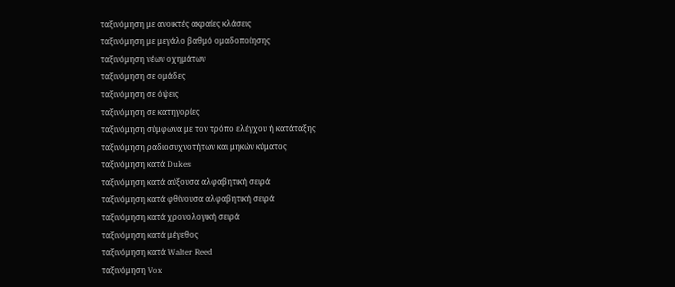ταξινόμηση με ανοικτές ακραίες κλάσεις
ταξινόμηση με μεγάλο βαθμό ομαδοποίησης
ταξινόμηση νέων οχημάτων
ταξινόμηση σε ομάδες
ταξινόμηση σε όψεις
ταξινόμηση σε κατηγορίες
ταξινόμηση σύμφωνα με τον τρόπο ελέγχου ή κατάταξης
ταξινόμηση ραδιοσυχνοτήτων και μηκών κύματος
ταξινόμηση κατά Dukes
ταξινόμηση κατά αύξουσα αλφαβητική σειρά
ταξινόμηση κατά φθίνουσα αλφαβητική σειρά
ταξινόμηση κατά χρονολογική σειρά
ταξινόμηση κατά μέγεθος
ταξινόμηση κατά Walter Reed
ταξινόμηση Vox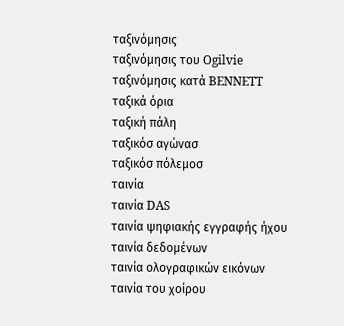ταξινόμησις
ταξινόμησις του Ogilvie
ταξινόμησις κατά BENNETT
ταξικά όρια
ταξική πάλη
ταξικόσ αγώνασ
ταξικόσ πόλεμοσ
ταινία
ταινία DAS
ταινία ψηφιακής εγγραφής ήχου
ταινία δεδομένων
ταινία ολογραφικών εικόνων
ταινία του χοίρου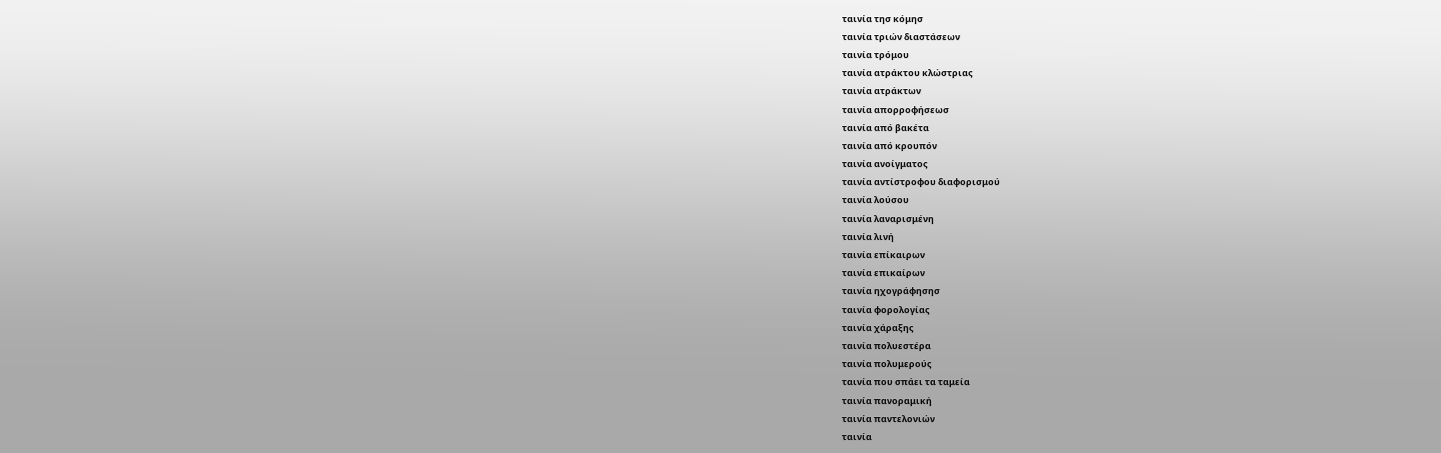ταινία τησ κόμησ
ταινία τριών διαστάσεων
ταινία τρόμου
ταινία ατράκτου κλώστριας
ταινία ατράκτων
ταινία απορροφήσεωσ
ταινία από βακέτα
ταινία από κρουπόν
ταινία ανοίγματος
ταινία αντίστροφου διαφορισμού
ταινία λούσου
ταινία λαναρισμένη
ταινία λινή
ταινία επίκαιρων
ταινία επικαίρων
ταινία ηχογράφησησ
ταινία φορολογίας
ταινία χάραξης
ταινία πολυεστέρα
ταινία πολυμερούς
ταινία που σπάει τα ταμεία
ταινία πανοραμική
ταινία παντελονιών
ταινία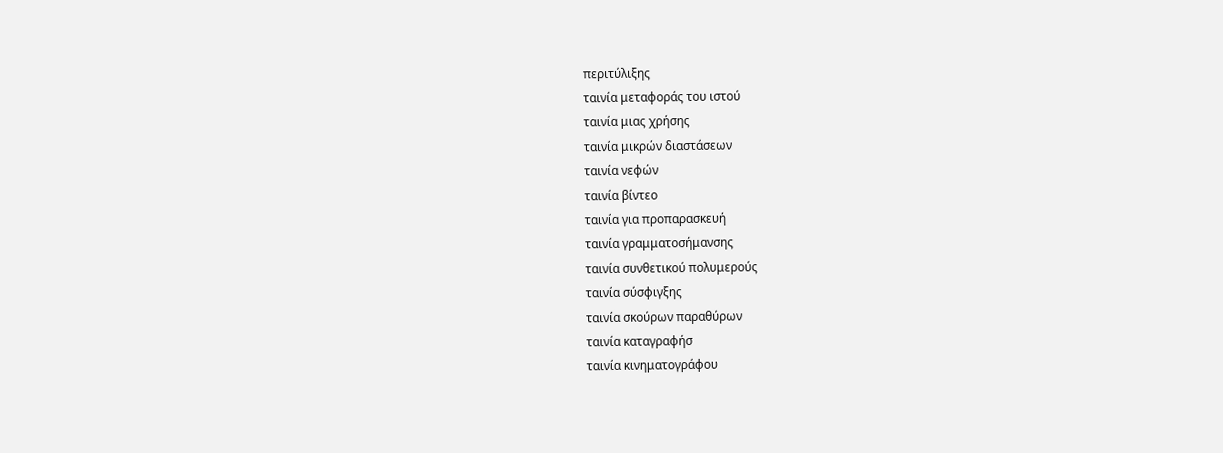περιτύλιξης
ταινία μεταφοράς του ιστού
ταινία μιας χρήσης
ταινία μικρών διαστάσεων
ταινία νεφών
ταινία βίντεο
ταινία για προπαρασκευή
ταινία γραμματοσήμανσης
ταινία συνθετικού πολυμερούς
ταινία σύσφιγξης
ταινία σκούρων παραθύρων
ταινία καταγραφήσ
ταινία κινηματογράφου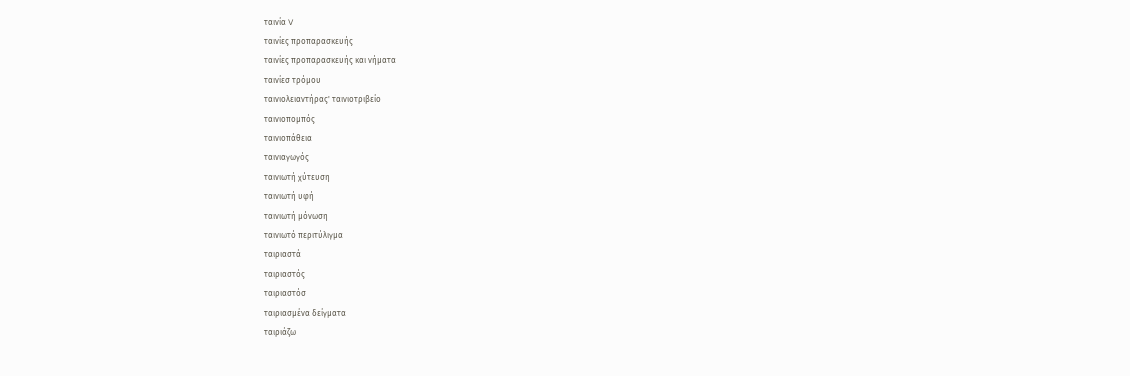ταινία V
ταινίες προπαρασκευής
ταινίες προπαρασκευής και νήματα
ταινίεσ τρόμου
ταινιολειαντήρας' ταινιοτριβείο
ταινιοπομπός
ταινιοπάθεια
ταινιαγωγός
ταινιωτή χύτευση
ταινιωτή υφή
ταινιωτή μόνωση
ταινιωτό περιτύλιγμα
ταιριαστά
ταιριαστός
ταιριαστόσ
ταιριασμένα δείγματα
ταιριάζω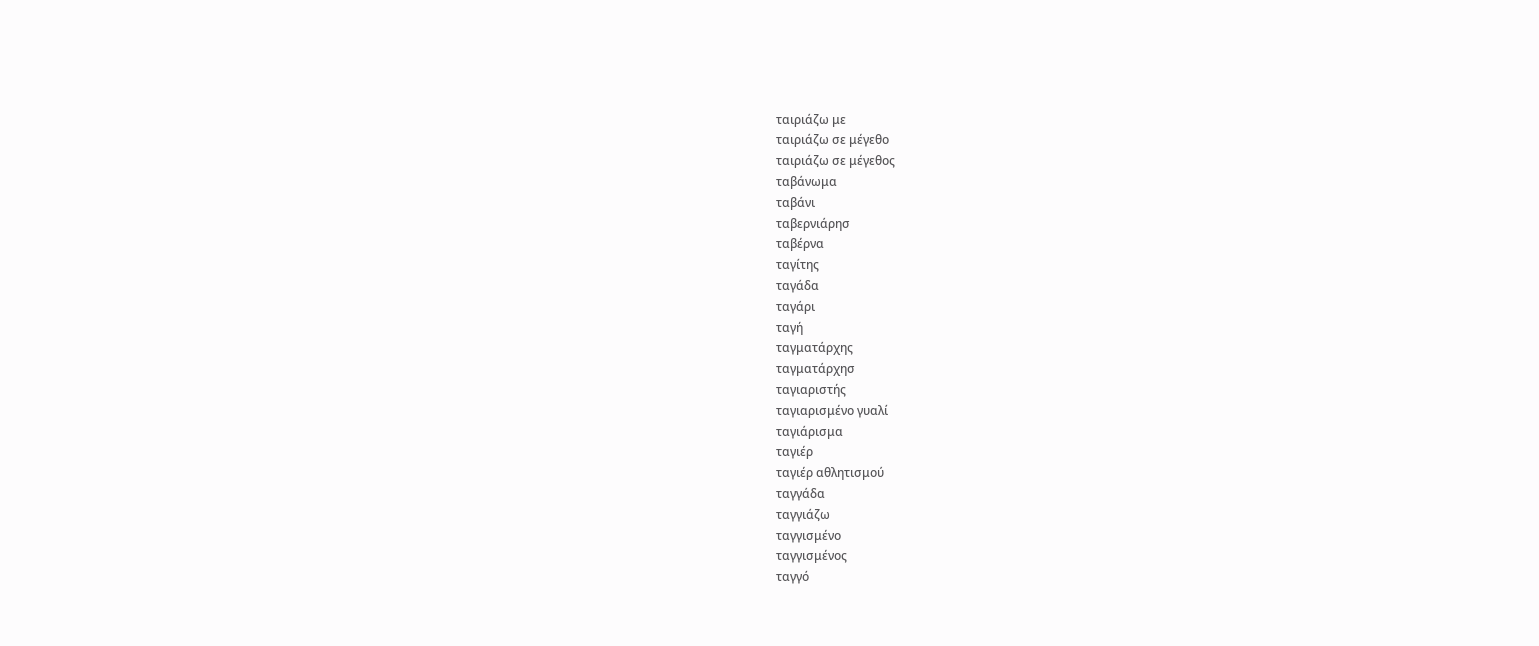ταιριάζω με
ταιριάζω σε μέγεθο
ταιριάζω σε μέγεθος
ταβάνωμα
ταβάνι
ταβερνιάρησ
ταβέρνα
ταγίτης
ταγάδα
ταγάρι
ταγή
ταγματάρχης
ταγματάρχησ
ταγιαριστής
ταγιαρισμένο γυαλί
ταγιάρισμα
ταγιέρ
ταγιέρ αθλητισμού
ταγγάδα
ταγγιάζω
ταγγισμένο
ταγγισμένος
ταγγό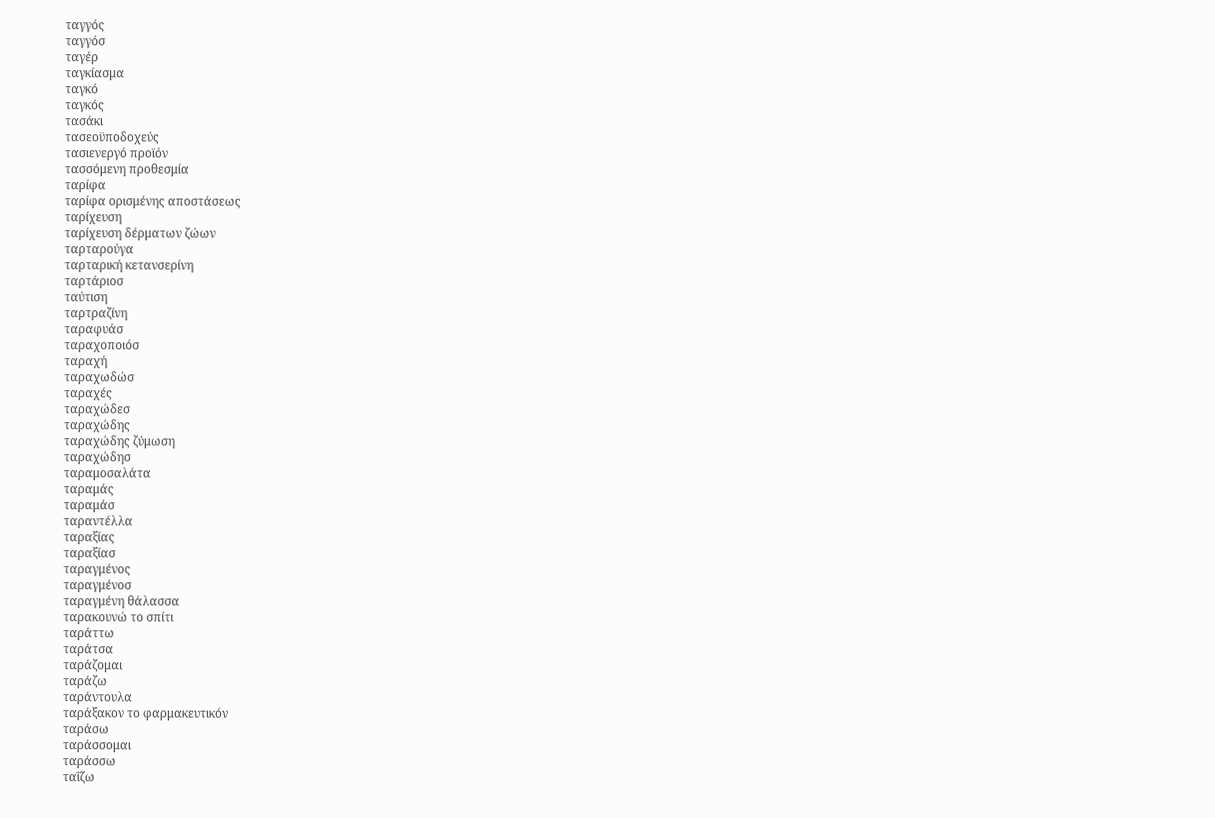ταγγός
ταγγόσ
ταγέρ
ταγκίασμα
ταγκό
ταγκός
τασάκι
τασεοϋποδοχεύς
τασιενεργό προϊόν
τασσόμενη προθεσμία
ταρίφα
ταρίφα ορισμένης αποστάσεως
ταρίχευση
ταρίχευση δέρματων ζώων
ταρταρούγα
ταρταρική κετανσερίνη
ταρτάριοσ
ταύτιση
ταρτραζίνη
ταραφυάσ
ταραχοποιόσ
ταραχή
ταραχωδώσ
ταραχές
ταραχώδεσ
ταραχώδης
ταραχώδης ζύμωση
ταραχώδησ
ταραμοσαλάτα
ταραμάς
ταραμάσ
ταραντέλλα
ταραξίας
ταραξίασ
ταραγμένος
ταραγμένοσ
ταραγμένη θάλασσα
ταρακουνώ το σπίτι
ταράττω
ταράτσα
ταράζομαι
ταράζω
ταράντουλα
ταράξακον το φαρμακευτικόν
ταράσω
ταράσσομαι
ταράσσω
ταΐζω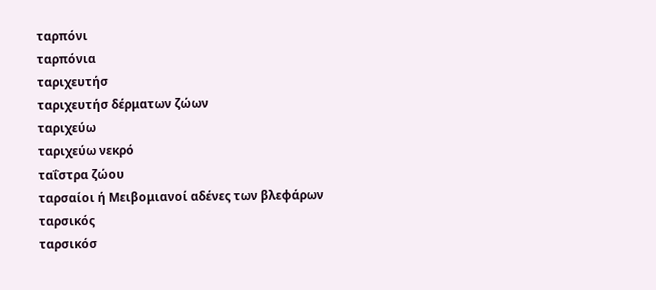ταρπόνι
ταρπόνια
ταριχευτήσ
ταριχευτήσ δέρματων ζώων
ταριχεύω
ταριχεύω νεκρό
ταΐστρα ζώου
ταρσαίοι ή Μειβομιανοί αδένες των βλεφάρων
ταρσικός
ταρσικόσ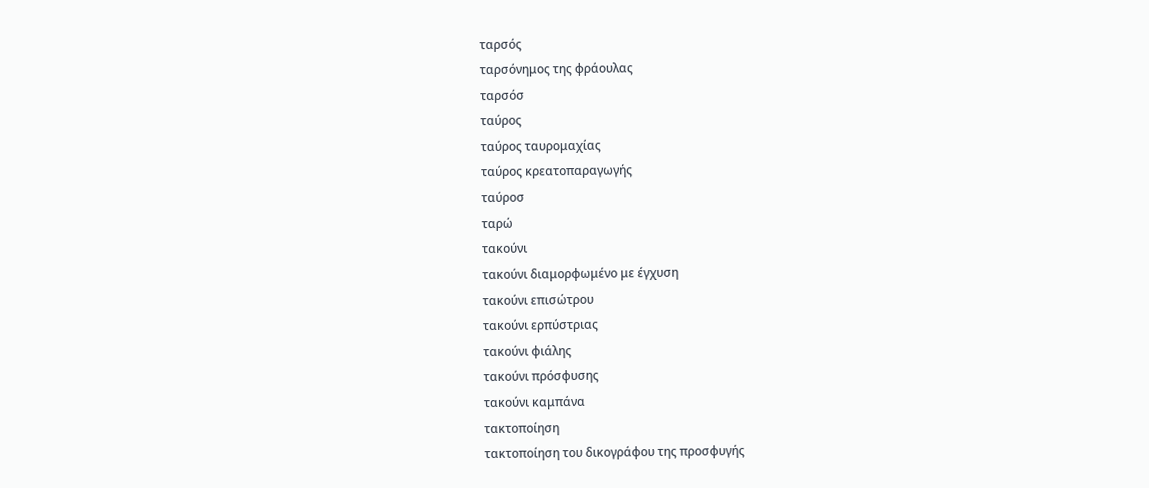ταρσός
ταρσόνημος της φράουλας
ταρσόσ
ταύρος
ταύρος ταυρομαχίας
ταύρος κρεατοπαραγωγής
ταύροσ
ταρώ
τακούνι
τακούνι διαμορφωμένο με έγχυση
τακούνι επισώτρου
τακούνι ερπύστριας
τακούνι φιάλης
τακούνι πρόσφυσης
τακούνι καμπάνα
τακτοποίηση
τακτοποίηση του δικογράφου της προσφυγής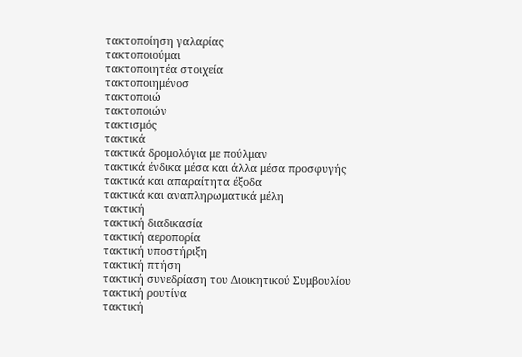τακτοποίηση γαλαρίας
τακτοποιούμαι
τακτοποιητέα στοιχεία
τακτοποιημένοσ
τακτοποιώ
τακτοποιών
τακτισμός
τακτικά
τακτικά δρομολόγια με πούλμαν
τακτικά ένδικα μέσα και άλλα μέσα προσφυγής
τακτικά και απαραίτητα έξοδα
τακτικά και αναπληρωματικά μέλη
τακτική
τακτική διαδικασία
τακτική αεροπορία
τακτική υποστήριξη
τακτική πτήση
τακτική συνεδρίαση του Διοικητικού Συμβουλίου
τακτική ρουτίνα
τακτική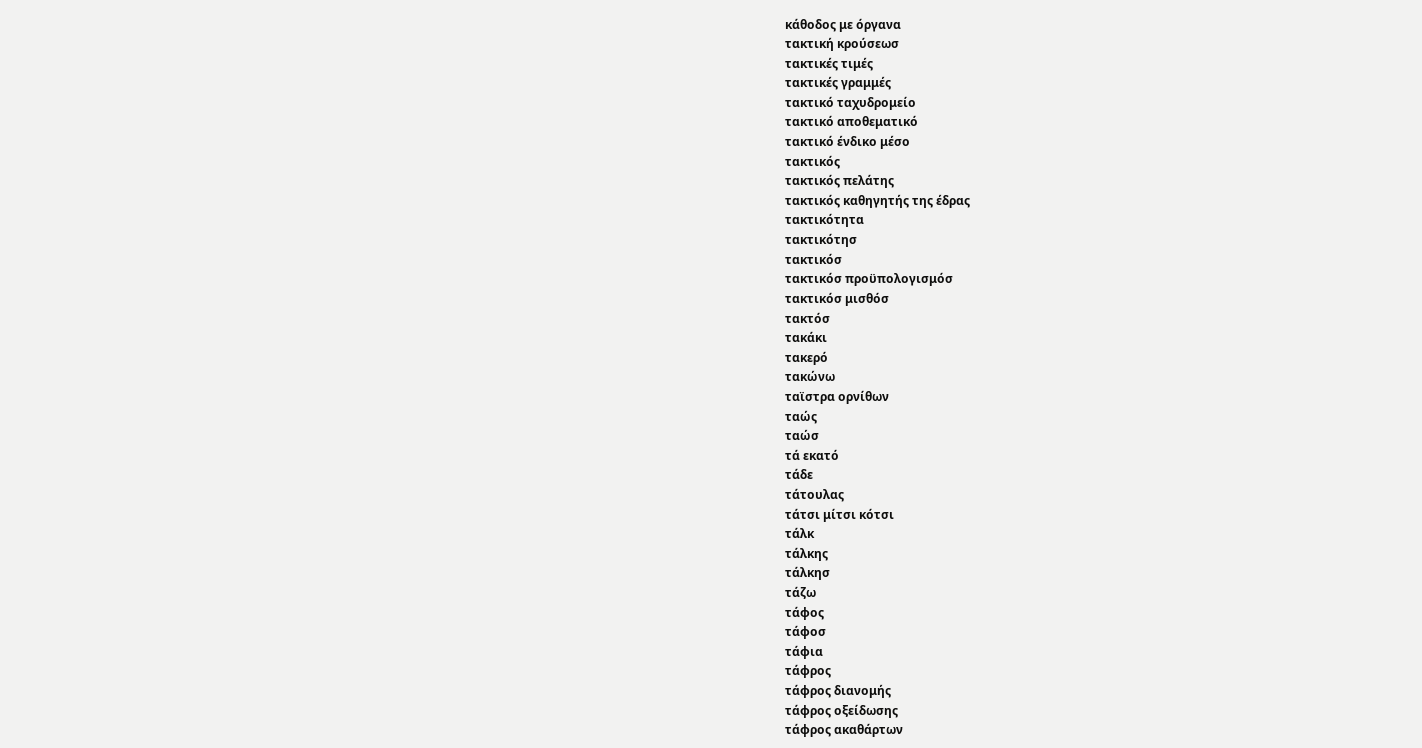κάθοδος με όργανα
τακτική κρούσεωσ
τακτικές τιμές
τακτικές γραμμές
τακτικό ταχυδρομείο
τακτικό αποθεματικό
τακτικό ένδικο μέσο
τακτικός
τακτικός πελάτης
τακτικός καθηγητής της έδρας
τακτικότητα
τακτικότησ
τακτικόσ
τακτικόσ προϋπολογισμόσ
τακτικόσ μισθόσ
τακτόσ
τακάκι
τακερό
τακώνω
ταϊστρα ορνίθων
ταώς
ταώσ
τά εκατό
τάδε
τάτουλας
τάτσι μίτσι κότσι
τάλκ
τάλκης
τάλκησ
τάζω
τάφος
τάφοσ
τάφια
τάφρος
τάφρος διανομής
τάφρος οξείδωσης
τάφρος ακαθάρτων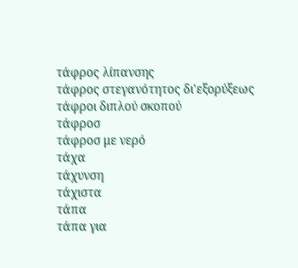τάφρος λίπανσης
τάφρος στεγανότητος δι'εξορύξεως
τάφροι διπλού σκοπού
τάφροσ
τάφροσ με νερό
τάχα
τάχυνση
τάχιστα
τάπα
τάπα για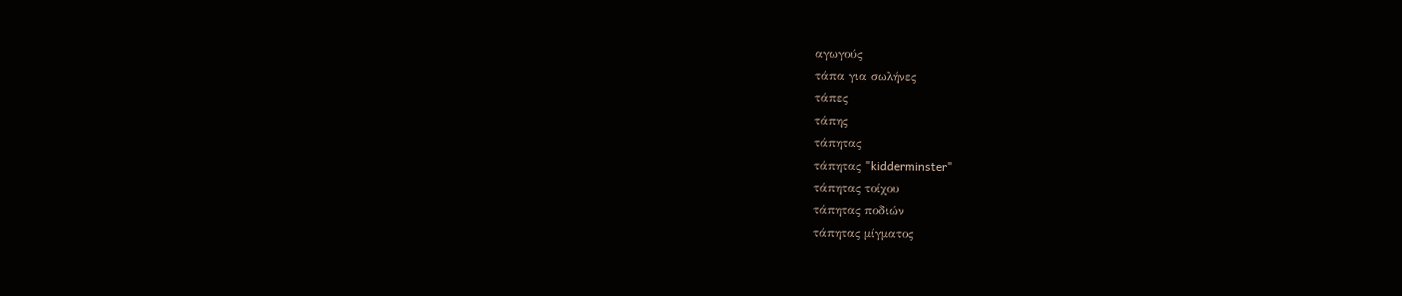αγωγούς
τάπα για σωλήνες
τάπες
τάπης
τάπητας
τάπητας "kidderminster"
τάπητας τοίχου
τάπητας ποδιών
τάπητας μίγματος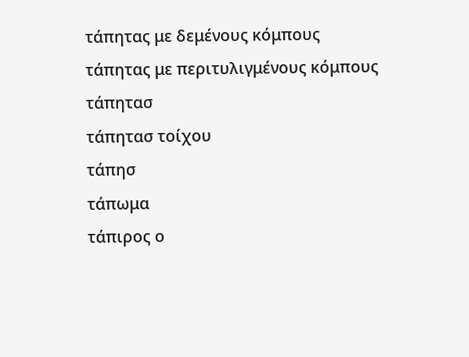τάπητας με δεμένους κόμπους
τάπητας με περιτυλιγμένους κόμπους
τάπητασ
τάπητασ τοίχου
τάπησ
τάπωμα
τάπιρος ο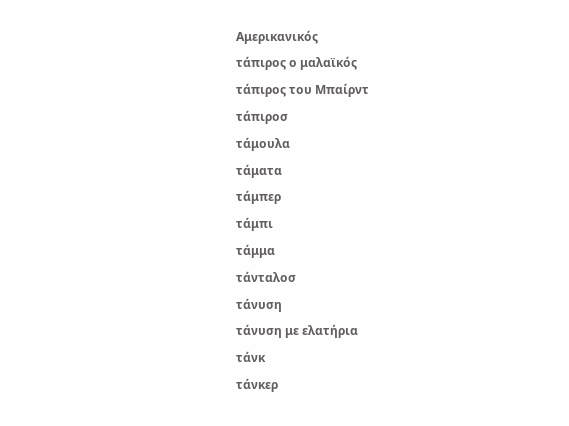Aμερικανικός
τάπιρος ο μαλαϊκός
τάπιρος του Mπαίρντ
τάπιροσ
τάμουλα
τάματα
τάμπερ
τάμπι
τάμμα
τάνταλοσ
τάνυση
τάνυση με ελατήρια
τάνκ
τάνκερ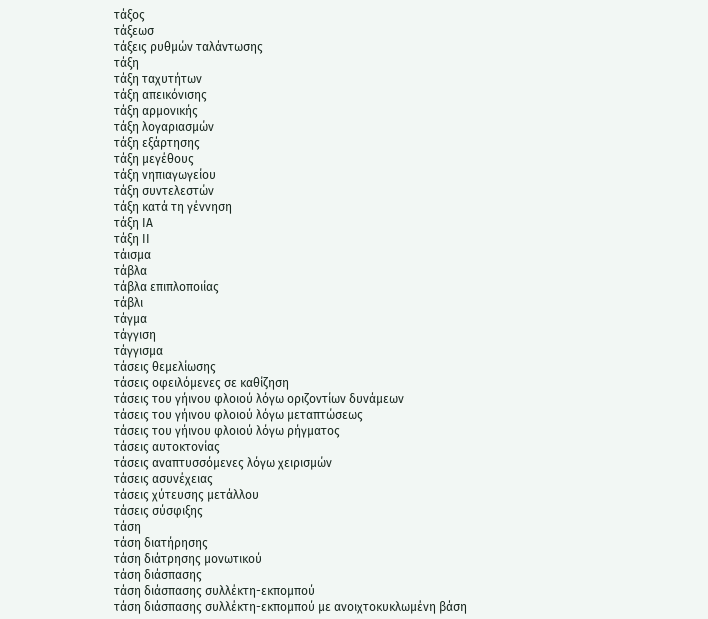τάξος
τάξεωσ
τάξεις ρυθμών ταλάντωσης
τάξη
τάξη ταχυτήτων
τάξη απεικόνισης
τάξη αρμονικής
τάξη λογαριασμών
τάξη εξάρτησης
τάξη μεγέθους
τάξη νηπιαγωγείου
τάξη συντελεστών
τάξη κατά τη γέννηση
τάξη ΙΑ
τάξη ΙΙ
τάισμα
τάβλα
τάβλα επιπλοποιίας
τάβλι
τάγμα
τάγγιση
τάγγισμα
τάσεις θεμελίωσης
τάσεις οφειλόμενες σε καθίζηση
τάσεις του γήινου φλοιού λόγω οριζοντίων δυνάμεων
τάσεις του γήινου φλοιού λόγω μεταπτώσεως
τάσεις του γήινου φλοιού λόγω ρήγματος
τάσεις αυτοκτονίας
τάσεις αναπτυσσόμενες λόγω χειρισμών
τάσεις ασυνέχειας
τάσεις χύτευσης μετάλλου
τάσεις σύσφιξης
τάση
τάση διατήρησης
τάση διάτρησης μονωτικού
τάση διάσπασης
τάση διάσπασης συλλέκτη-εκπομπού
τάση διάσπασης συλλέκτη-εκπομπού με ανοιχτοκυκλωμένη βάση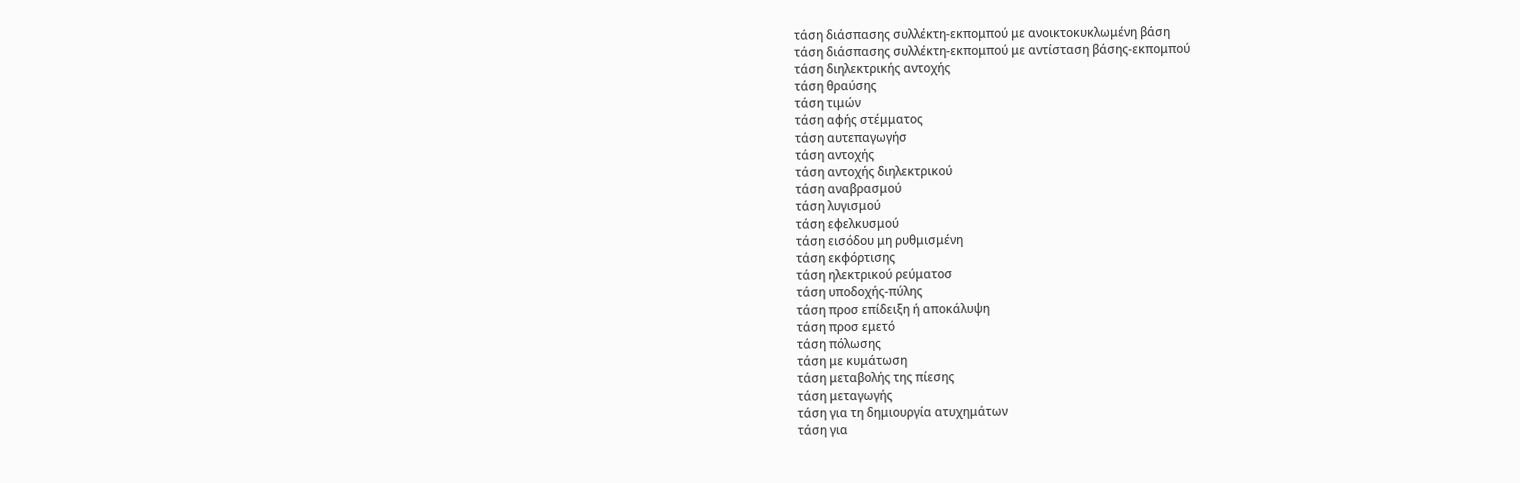τάση διάσπασης συλλέκτη-εκπομπού με ανοικτοκυκλωμένη βάση
τάση διάσπασης συλλέκτη-εκπομπού με αντίσταση βάσης-εκπομπού
τάση διηλεκτρικής αντοχής
τάση θραύσης
τάση τιμών
τάση αφής στέμματος
τάση αυτεπαγωγήσ
τάση αντοχής
τάση αντοχής διηλεκτρικού
τάση αναβρασμού
τάση λυγισμού
τάση εφελκυσμού
τάση εισόδου μη ρυθμισμένη
τάση εκφόρτισης
τάση ηλεκτρικού ρεύματοσ
τάση υποδοχής-πύλης
τάση προσ επίδειξη ή αποκάλυψη
τάση προσ εμετό
τάση πόλωσης
τάση με κυμάτωση
τάση μεταβολής της πίεσης
τάση μεταγωγής
τάση για τη δημιουργία ατυχημάτων
τάση για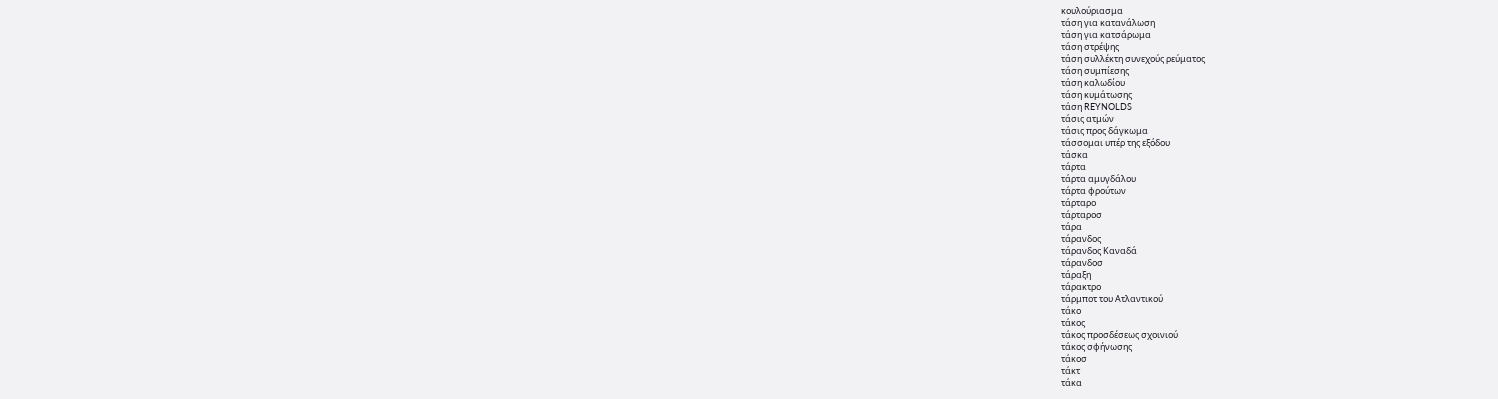κουλούριασμα
τάση για κατανάλωση
τάση για κατσάρωμα
τάση στρέψης
τάση συλλέκτη συνεχούς ρεύματος
τάση συμπίεσης
τάση καλωδίου
τάση κυμάτωσης
τάση REYNOLDS
τάσις ατμών
τάσις προς δάγκωμα
τάσσομαι υπέρ της εξόδου
τάσκα
τάρτα
τάρτα αμυγδάλου
τάρτα φρούτων
τάρταρο
τάρταροσ
τάρα
τάρανδος
τάρανδος Καναδά
τάρανδοσ
τάραξη
τάρακτρο
τάρμποτ του Ατλαντικού
τάκο
τάκος
τάκος προσδέσεως σχοινιού
τάκος σφήνωσης
τάκοσ
τάκτ
τάκα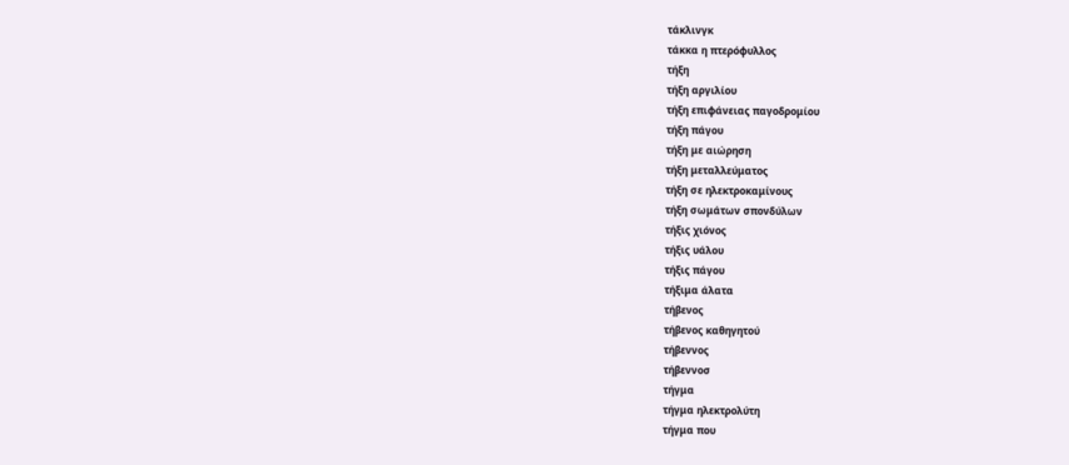τάκλινγκ
τάκκα η πτερόφυλλος
τήξη
τήξη αργιλίου
τήξη επιφάνειας παγοδρομίου
τήξη πάγου
τήξη με αιώρηση
τήξη μεταλλεύματος
τήξη σε ηλεκτροκαμίνους
τήξη σωμάτων σπονδύλων
τήξις χιόνος
τήξις υάλου
τήξις πάγου
τήξιμα άλατα
τήβενος
τήβενος καθηγητού
τήβεννος
τήβεννοσ
τήγμα
τήγμα ηλεκτρολύτη
τήγμα που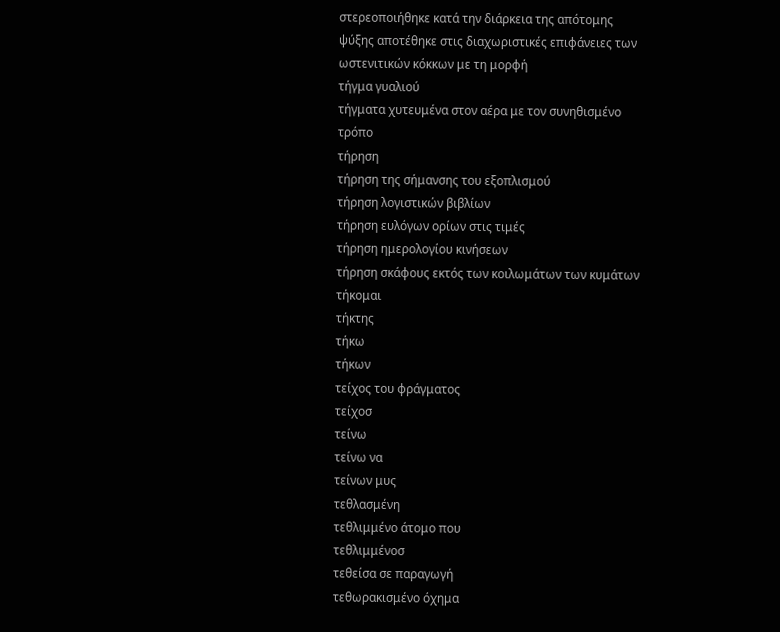στερεοποιήθηκε κατά την διάρκεια της απότομης ψύξης αποτέθηκε στις διαχωριστικές επιφάνειες των ωστενιτικών κόκκων με τη μορφή
τήγμα γυαλιού
τήγματα χυτευμένα στον αέρα με τον συνηθισμένο τρόπο
τήρηση
τήρηση της σήμανσης του εξοπλισμού
τήρηση λογιστικών βιβλίων
τήρηση ευλόγων ορίων στις τιμές
τήρηση ημερολογίου κινήσεων
τήρηση σκάφους εκτός των κοιλωμάτων των κυμάτων
τήκομαι
τήκτης
τήκω
τήκων
τείχος του φράγματος
τείχοσ
τείνω
τείνω να
τείνων μυς
τεθλασμένη
τεθλιμμένο άτομο που
τεθλιμμένοσ
τεθείσα σε παραγωγή
τεθωρακισμένο όχημα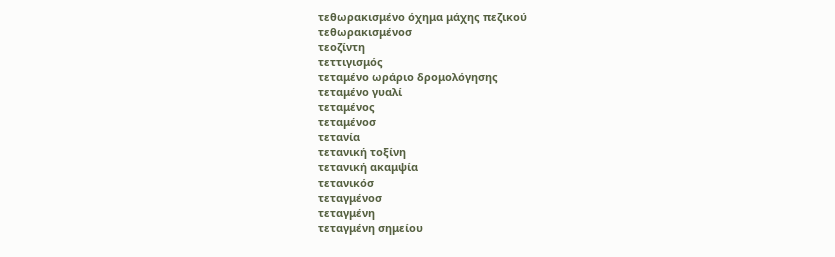τεθωρακισμένο όχημα μάχης πεζικού
τεθωρακισμένοσ
τεοζίντη
τεττιγισμός
τεταμένο ωράριο δρομολόγησης
τεταμένο γυαλί
τεταμένος
τεταμένοσ
τετανία
τετανική τοξίνη
τετανική ακαμψία
τετανικόσ
τεταγμένοσ
τεταγμένη
τεταγμένη σημείου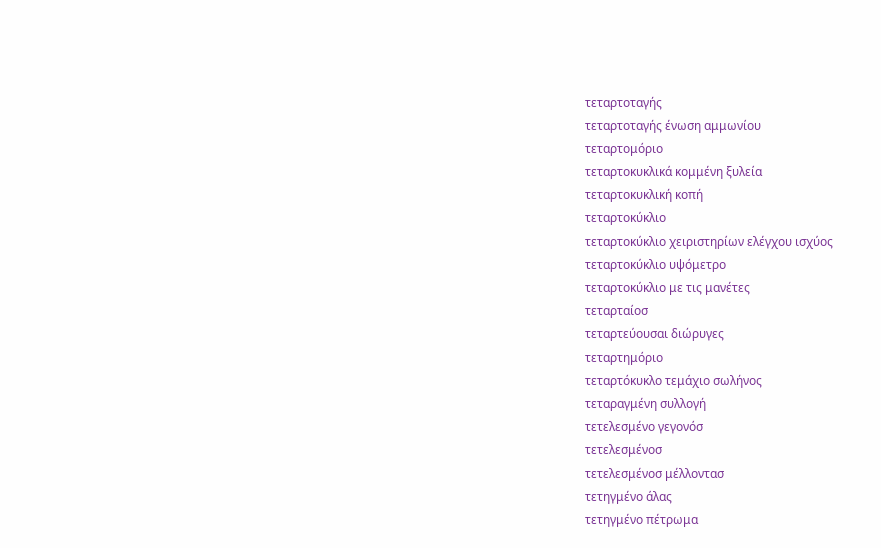τεταρτοταγής
τεταρτοταγής ένωση αμμωνίου
τεταρτομόριο
τεταρτοκυκλικά κομμένη ξυλεία
τεταρτοκυκλική κοπή
τεταρτοκύκλιο
τεταρτοκύκλιο χειριστηρίων ελέγχου ισχύος
τεταρτοκύκλιο υψόμετρο
τεταρτοκύκλιο με τις μανέτες
τεταρταίοσ
τεταρτεύουσαι διώρυγες
τεταρτημόριο
τεταρτόκυκλο τεμάχιο σωλήνος
τεταραγμένη συλλογή
τετελεσμένο γεγονόσ
τετελεσμένοσ
τετελεσμένοσ μέλλοντασ
τετηγμένο άλας
τετηγμένο πέτρωμα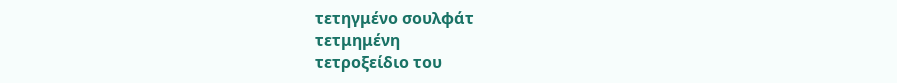τετηγμένο σουλφάτ
τετμημένη
τετροξείδιο του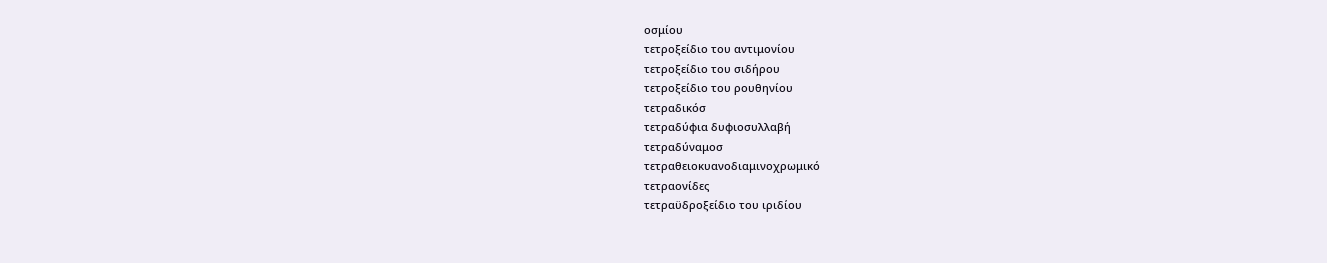οσμίου
τετροξείδιο του αντιμονίου
τετροξείδιο του σιδήρου
τετροξείδιο του ρουθηνίου
τετραδικόσ
τετραδύφια δυφιοσυλλαβή
τετραδύναμοσ
τετραθειοκυανοδιαμινοχρωμικό
τετραονίδες
τετραϋδροξείδιο του ιριδίου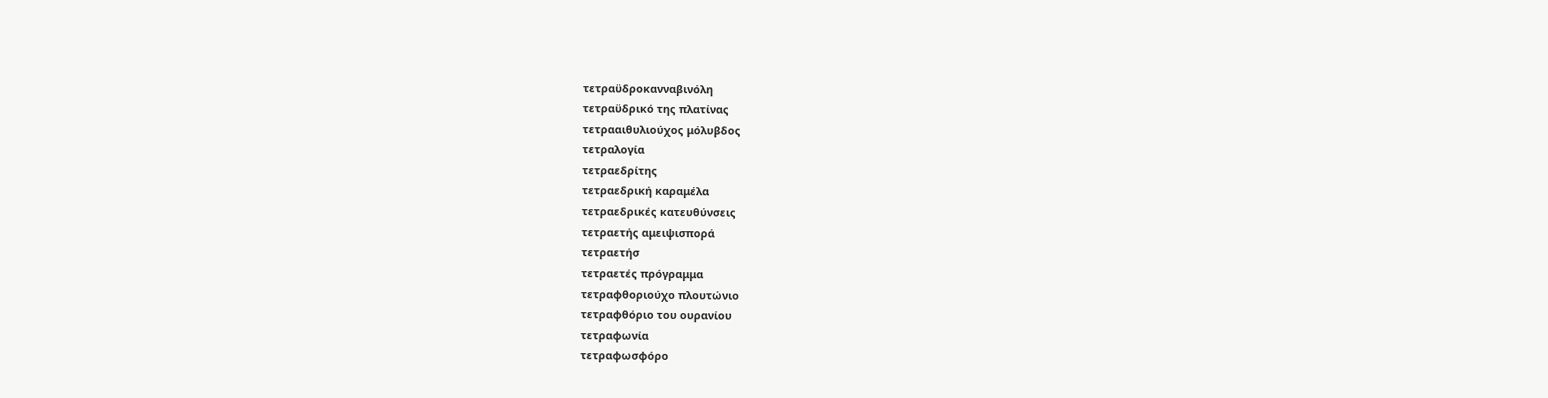τετραϋδροκανναβινόλη
τετραϋδρικό της πλατίνας
τετρααιθυλιούχος μόλυβδος
τετραλογία
τετραεδρίτης
τετραεδρική καραμέλα
τετραεδρικές κατευθύνσεις
τετραετής αμειψισπορά
τετραετήσ
τετραετές πρόγραμμα
τετραφθοριούχο πλουτώνιο
τετραφθόριο του ουρανίου
τετραφωνία
τετραφωσφόρο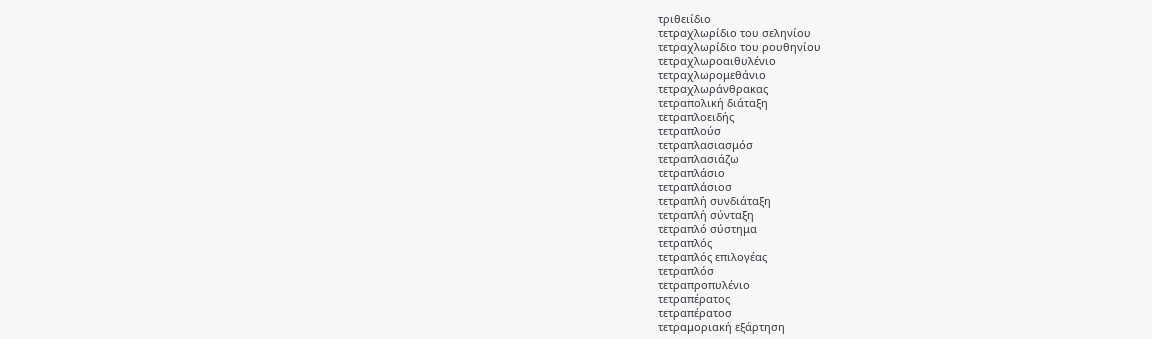τριθειίδιο
τετραχλωρίδιο του σεληνίου
τετραχλωρίδιο του ρουθηνίου
τετραχλωροαιθυλένιο
τετραχλωρομεθάνιο
τετραχλωράνθρακας
τετραπολική διάταξη
τετραπλοειδής
τετραπλούσ
τετραπλασιασμόσ
τετραπλασιάζω
τετραπλάσιο
τετραπλάσιοσ
τετραπλή συνδιάταξη
τετραπλή σύνταξη
τετραπλό σύστημα
τετραπλός
τετραπλός επιλογέας
τετραπλόσ
τετραπροπυλένιο
τετραπέρατος
τετραπέρατοσ
τετραμοριακή εξάρτηση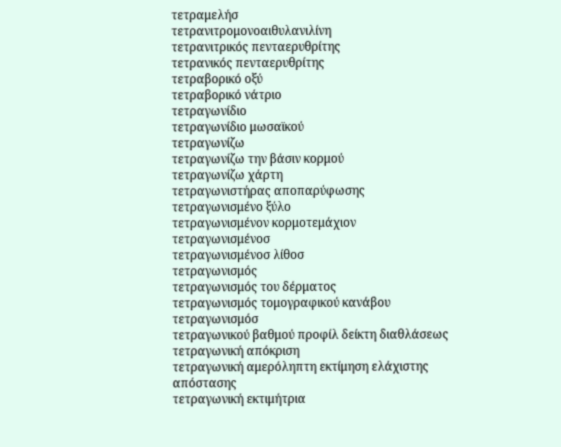τετραμελήσ
τετρανιτρομονοαιθυλανιλίνη
τετρανιτρικός πενταερυθρίτης
τετρανικός πενταερυθρίτης
τετραβορικό οξύ
τετραβορικό νάτριο
τετραγωνίδιο
τετραγωνίδιο μωσαϊκού
τετραγωνίζω
τετραγωνίζω την βάσιν κορμού
τετραγωνίζω χάρτη
τετραγωνιστήρας αποπαρύφωσης
τετραγωνισμένο ξύλο
τετραγωνισμένον κορμοτεμάχιον
τετραγωνισμένοσ
τετραγωνισμένοσ λίθοσ
τετραγωνισμός
τετραγωνισμός του δέρματος
τετραγωνισμός τομογραφικού κανάβου
τετραγωνισμόσ
τετραγωνικού βαθμού προφίλ δείκτη διαθλάσεως
τετραγωνική απόκριση
τετραγωνική αμερόληπτη εκτίμηση ελάχιστης απόστασης
τετραγωνική εκτιμήτρια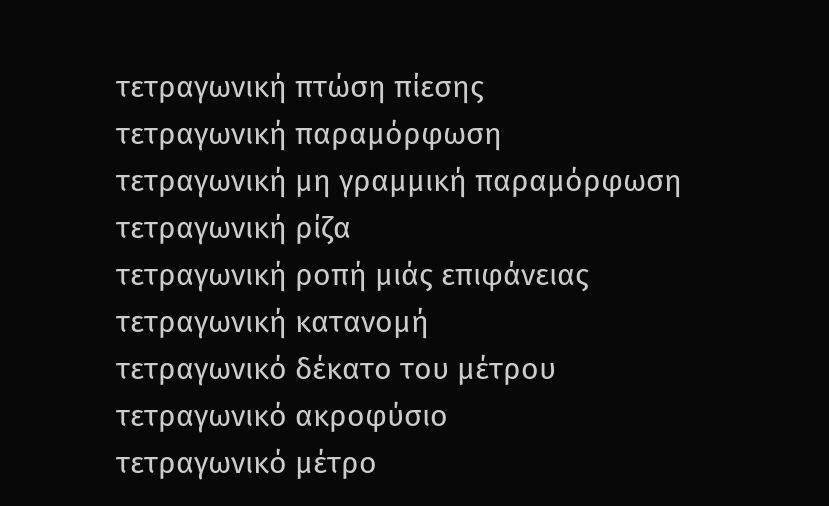τετραγωνική πτώση πίεσης
τετραγωνική παραμόρφωση
τετραγωνική μη γραμμική παραμόρφωση
τετραγωνική ρίζα
τετραγωνική ροπή μιάς επιφάνειας
τετραγωνική κατανομή
τετραγωνικό δέκατο του μέτρου
τετραγωνικό ακροφύσιο
τετραγωνικό μέτρο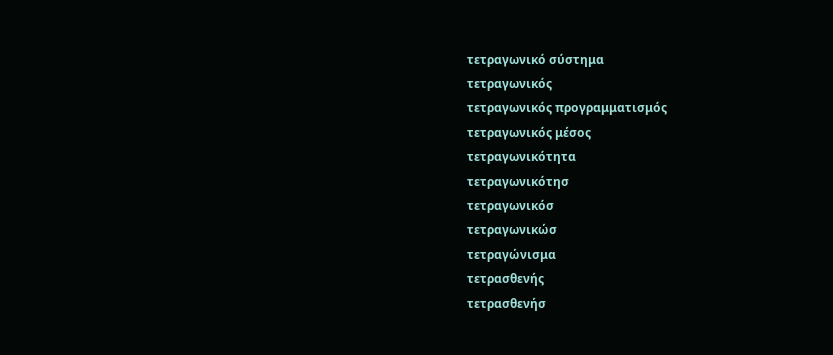τετραγωνικό σύστημα
τετραγωνικός
τετραγωνικός προγραμματισμός
τετραγωνικός μέσος
τετραγωνικότητα
τετραγωνικότησ
τετραγωνικόσ
τετραγωνικώσ
τετραγώνισμα
τετρασθενής
τετρασθενήσ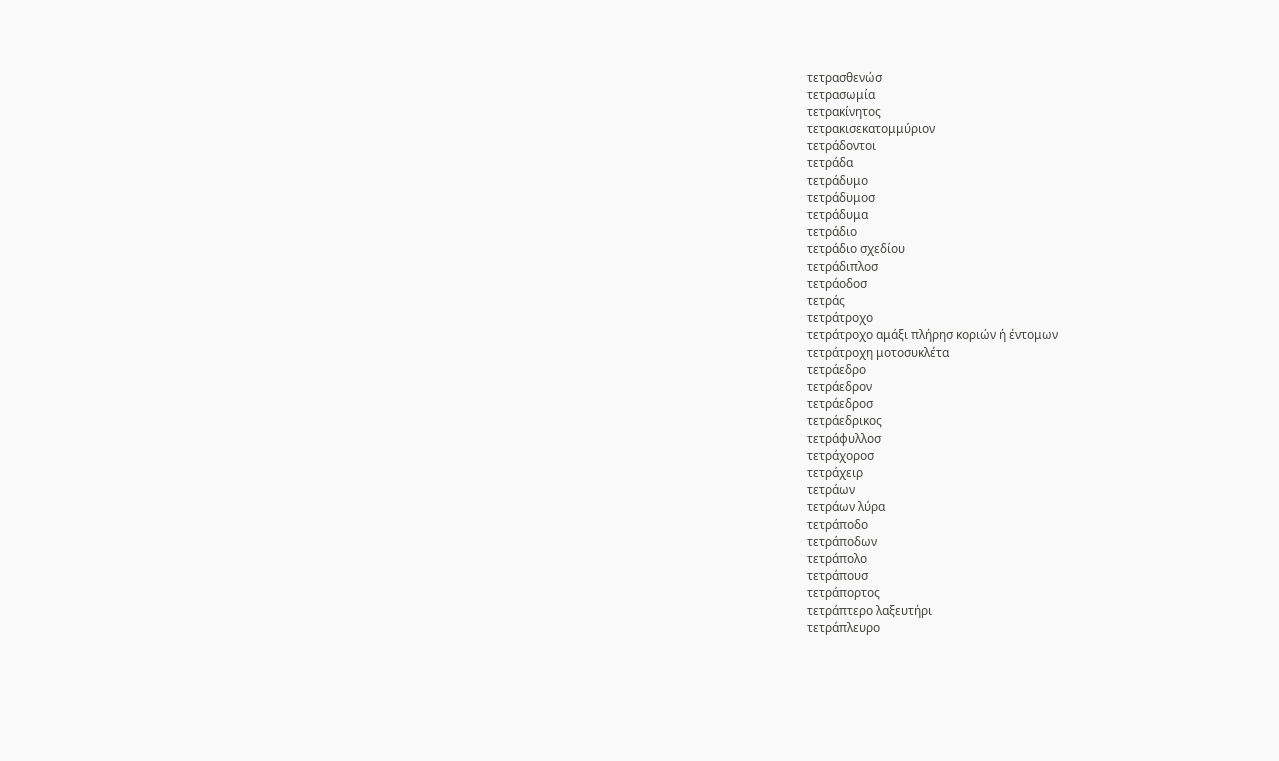τετρασθενώσ
τετρασωμία
τετρακίνητος
τετρακισεκατομμύριον
τετράδοντοι
τετράδα
τετράδυμο
τετράδυμοσ
τετράδυμα
τετράδιο
τετράδιο σχεδίου
τετράδιπλοσ
τετράοδοσ
τετράς
τετράτροχο
τετράτροχο αμάξι πλήρησ κοριών ή έντομων
τετράτροχη μοτοσυκλέτα
τετράεδρο
τετράεδρον
τετράεδροσ
τετράεδρικος
τετράφυλλοσ
τετράχοροσ
τετράχειρ
τετράων
τετράων λύρα
τετράποδο
τετράποδων
τετράπολο
τετράπουσ
τετράπορτος
τετράπτερο λαξευτήρι
τετράπλευρο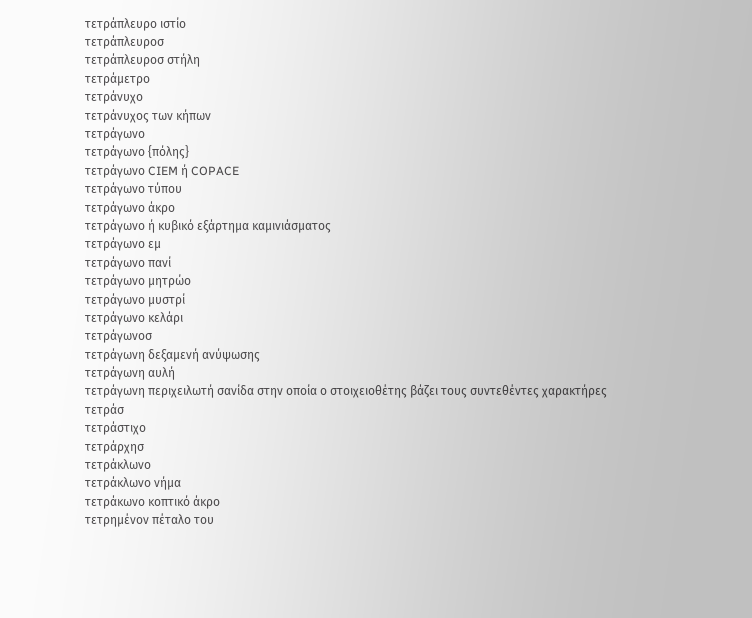τετράπλευρο ιστίο
τετράπλευροσ
τετράπλευροσ στήλη
τετράμετρο
τετράνυχο
τετράνυχος των κήπων
τετράγωνο
τετράγωνο {πόλης}
τετράγωνο CIEM ή COPACE
τετράγωνο τύπου
τετράγωνο άκρο
τετράγωνο ή κυβικό εξάρτημα καμινιάσματος
τετράγωνο εμ
τετράγωνο πανί
τετράγωνο μητρώο
τετράγωνο μυστρί
τετράγωνο κελάρι
τετράγωνοσ
τετράγωνη δεξαμενή ανύψωσης
τετράγωνη αυλή
τετράγωνη περιχειλωτή σανίδα στην οποία ο στοιχειοθέτης βάζει τους συντεθέντες χαρακτήρες
τετράσ
τετράστιχο
τετράρχησ
τετράκλωνο
τετράκλωνο νήμα
τετράκωνο κοπτικό άκρο
τετρημένον πέταλο του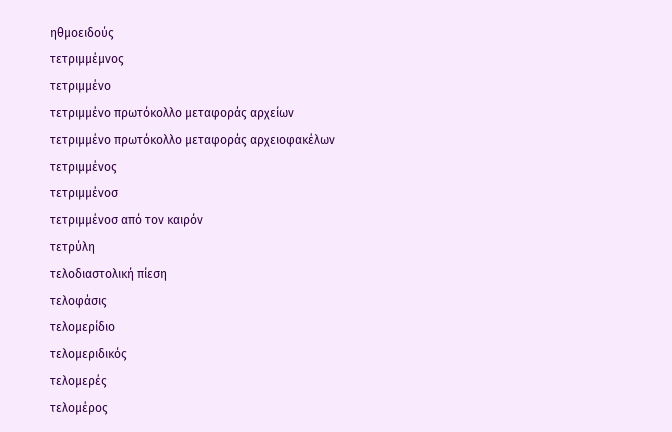ηθμοειδούς
τετριμμέμνος
τετριμμένο
τετριμμένο πρωτόκολλο μεταφοράς αρχείων
τετριμμένο πρωτόκολλο μεταφοράς αρχειοφακέλων
τετριμμένος
τετριμμένοσ
τετριμμένοσ από τον καιρόν
τετρύλη
τελοδιαστολική πίεση
τελοφάσις
τελομερίδιο
τελομεριδικός
τελομερές
τελομέρος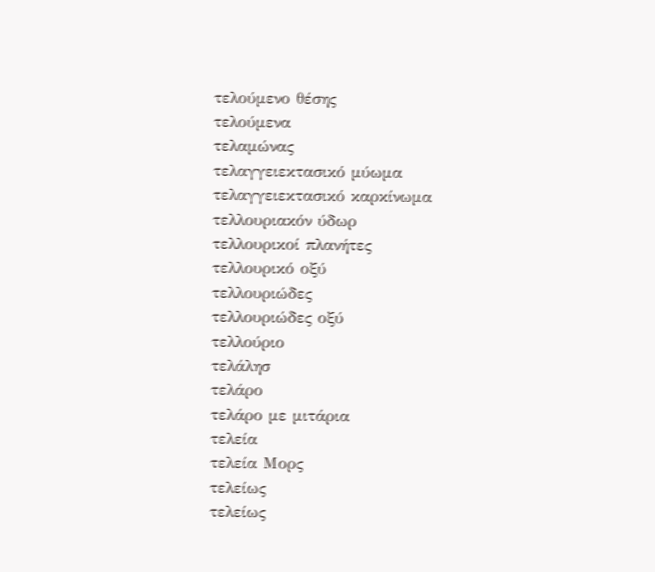τελούμενο θέσης
τελούμενα
τελαμώνας
τελαγγειεκτασικό μύωμα
τελαγγειεκτασικό καρκίνωμα
τελλουριακόν ύδωρ
τελλουρικοί πλανήτες
τελλουρικό οξύ
τελλουριώδες
τελλουριώδες οξύ
τελλούριο
τελάλησ
τελάρο
τελάρο με μιτάρια
τελεία
τελεία Μορς
τελείως
τελείως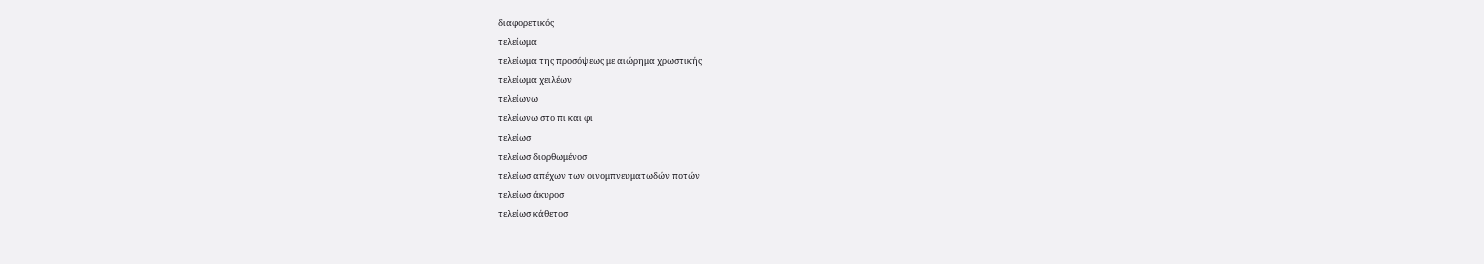διαφορετικός
τελείωμα
τελείωμα της προσόψεως με αιώρημα χρωστικής
τελείωμα χειλέων
τελείωνω
τελείωνω στo πι και φι
τελείωσ
τελείωσ διορθωμένοσ
τελείωσ απέχων των οινομπνευματωδών ποτών
τελείωσ άκυροσ
τελείωσ κάθετοσ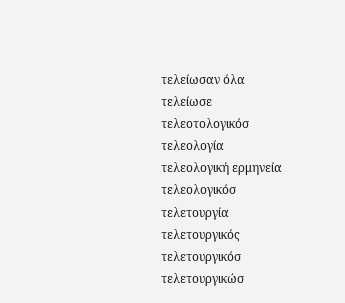τελείωσαν όλα
τελείωσε
τελεοτολογικόσ
τελεολογία
τελεολογική ερμηνεία
τελεολογικόσ
τελετουργία
τελετουργικός
τελετουργικόσ
τελετουργικώσ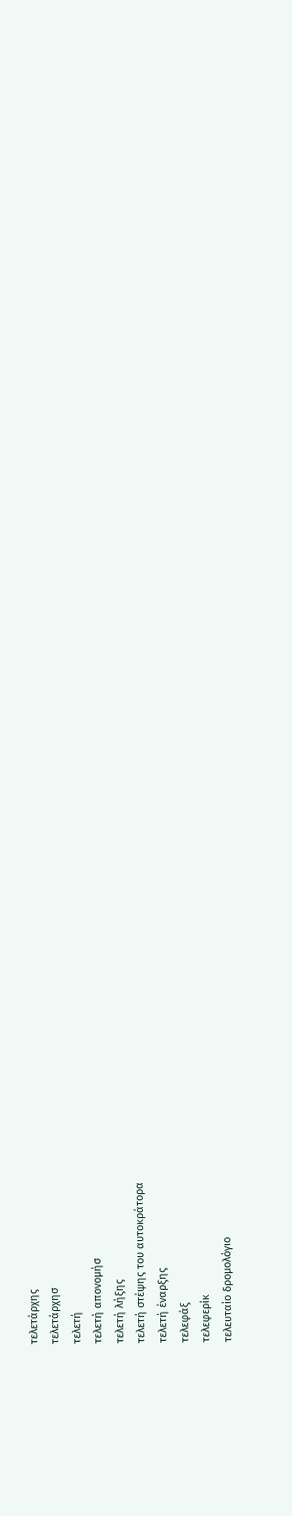τελετάρχης
τελετάρχησ
τελετή
τελετή απονομήσ
τελετή λήξης
τελετή στέψης του αυτοκράτορα
τελετή έναρξης
τελεφάξ
τελεφερίκ
τελευταίο δρομολόγιο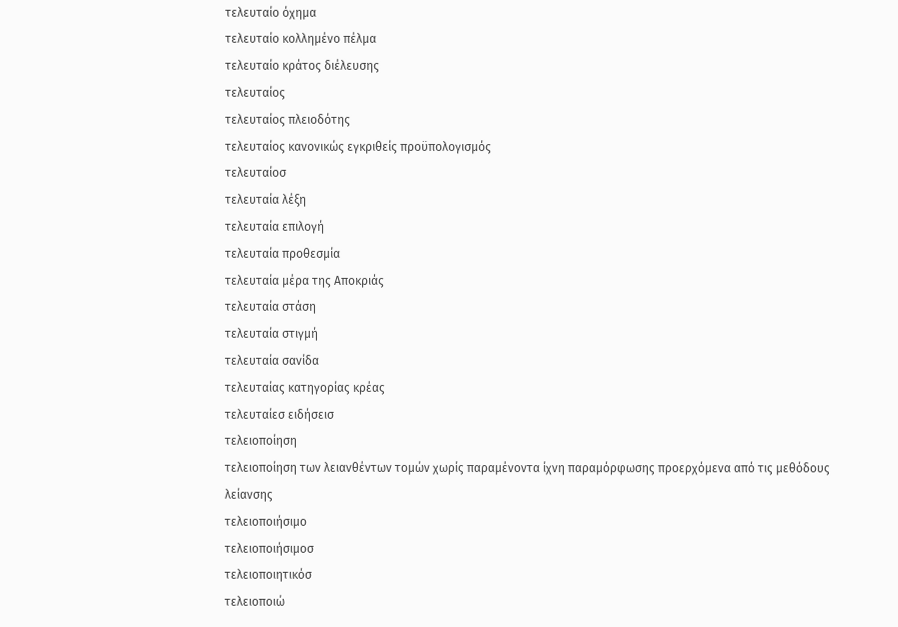τελευταίο όχημα
τελευταίο κολλημένο πέλμα
τελευταίο κράτος διέλευσης
τελευταίος
τελευταίος πλειοδότης
τελευταίος κανονικώς εγκριθείς προϋπολογισμός
τελευταίοσ
τελευταία λέξη
τελευταία επιλογή
τελευταία προθεσμία
τελευταία μέρα της Αποκριάς
τελευταία στάση
τελευταία στιγμή
τελευταία σανίδα
τελευταίας κατηγορίας κρέας
τελευταίεσ ειδήσεισ
τελειοποίηση
τελειοποίηση των λειανθέντων τομών χωρίς παραμένοντα ίχνη παραμόρφωσης προερχόμενα από τις μεθόδους λείανσης
τελειοποιήσιμο
τελειοποιήσιμοσ
τελειοποιητικόσ
τελειοποιώ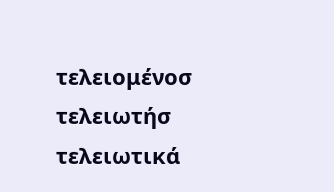τελειομένοσ
τελειωτήσ
τελειωτικά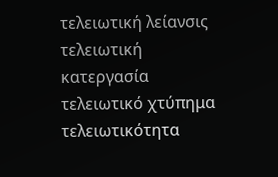τελειωτική λείανσις
τελειωτική κατεργασία
τελειωτικό χτύπημα
τελειωτικότητα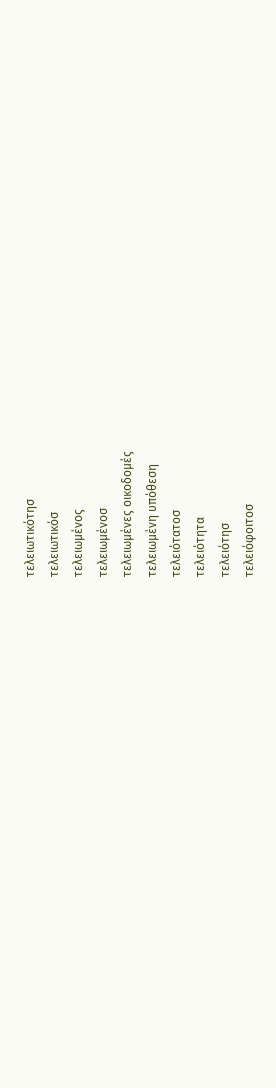τελειωτικότησ
τελειωτικόσ
τελειωμένος
τελειωμένοσ
τελειωμένες οικοδομές
τελειωμένη υπόθεση
τελειότατοσ
τελειότητα
τελειότησ
τελειόφοιτοσ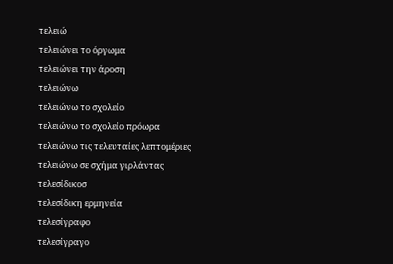τελειώ
τελειώνει το όργωμα
τελειώνει την άροση
τελειώνω
τελειώνω το σχολείο
τελειώνω το σχολείο πρόωρα
τελειώνω τις τελευταίες λεπτομέριες
τελειώνω σε σχήμα γιρλάντας
τελεσίδικοσ
τελεσίδικη ερμηνεία
τελεσίγραφο
τελεσίγραγο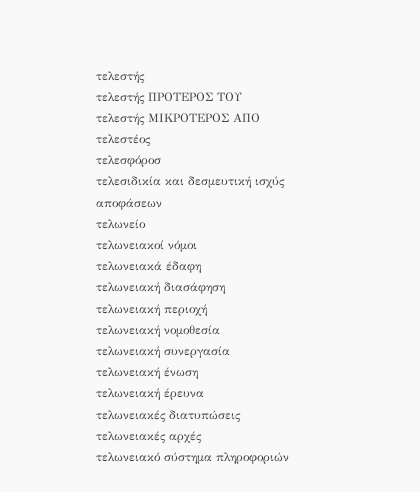τελεστής
τελεστής ΠΡΟΤΕΡΟΣ ΤΟΥ
τελεστής ΜΙΚΡΟΤΕΡΟΣ ΑΠΟ
τελεστέος
τελεσφόροσ
τελεσιδικία και δεσμευτική ισχύς αποφάσεων
τελωνείο
τελωνειακοί νόμοι
τελωνειακά έδαφη
τελωνειακή διασάφηση
τελωνειακή περιοχή
τελωνειακή νομοθεσία
τελωνειακή συνεργασία
τελωνειακή ένωση
τελωνειακή έρευνα
τελωνειακές διατυπώσεις
τελωνειακές αρχές
τελωνειακό σύστημα πληροφοριών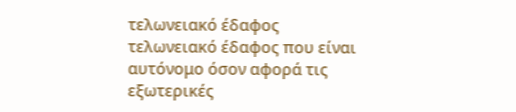τελωνειακό έδαφος
τελωνειακό έδαφος που είναι αυτόνομο όσον αφορά τις εξωτερικές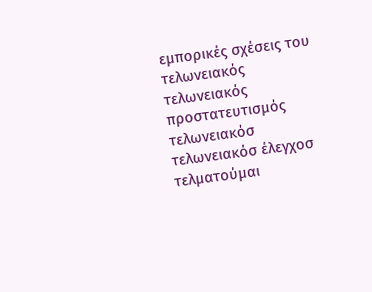εμπορικές σχέσεις του
τελωνειακός
τελωνειακός προστατευτισμός
τελωνειακόσ
τελωνειακόσ έλεγχοσ
τελματούμαι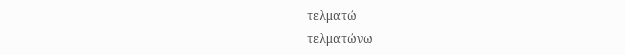τελματώ
τελματώνω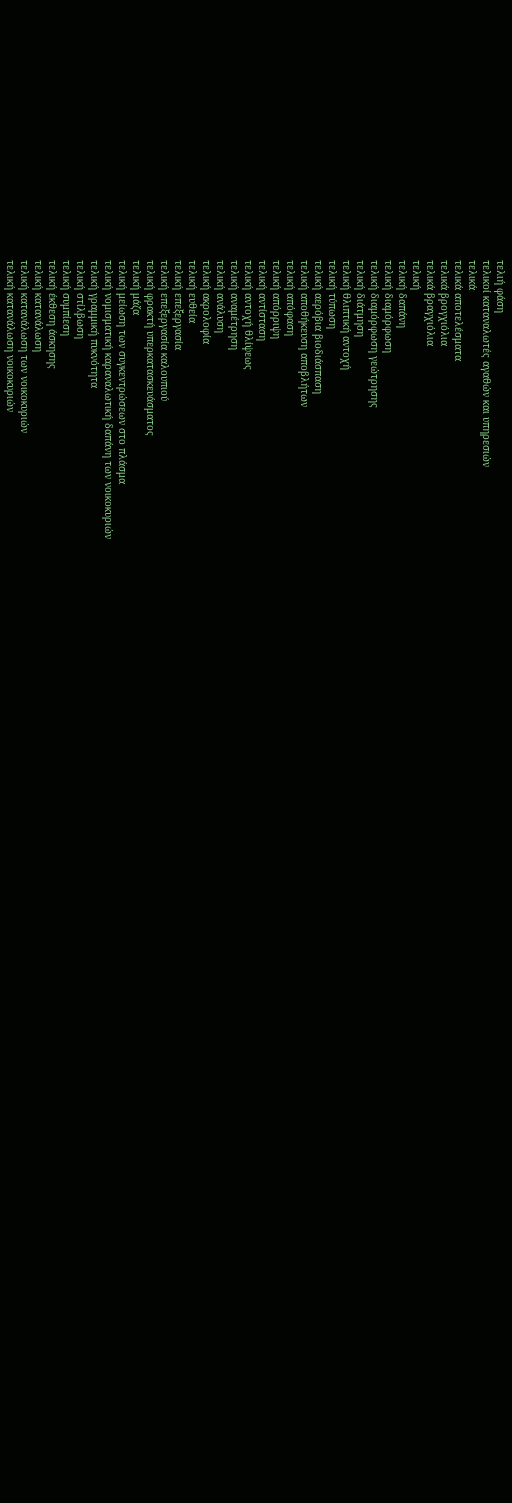τελιή φάση
τελικοί καταναλωτές αγαθών και υπηρεσιών
τελικά
τελικά αποτελέσματα
τελικά βρογχιόλια
τελικά βραγχιόλια
τελική
τελική δαπάνη
τελική διαμόρφωση
τελική διαμόρφωση γεώτρησης
τελική διάτμηση
τελική θλιπτική αντοχή
τελική τύπωση
τελική αερόβια βιοδιάσπαση
τελική αποθήκευση αποβλήτων
τελική απόφαση
τελική απόρριψη
τελική αντίσταση
τελική αντοχή θλίψεως
τελική αναμέτρηση
τελική ανάλυση
τελική ακρολοφία
τελική ευθεία
τελική επεξεργασία
τελική επεξεργασία καλουπιού
τελική φρακτή υπερκατασκευάσματος
τελική μάζα
τελική μείωση των συγκεντρώσεων στο πλάσμα
τελική νομισματική καραναλωτική δαπάνη των νοικοκυριών
τελική γραμμική πυκνότητα
τελική στίλβωση
τελική συμπίεση
τελική έκθεση άσκησης
τελική κατανάλωση
τελική κατανάλωση των νοικοκυριών
τελική κατανάλωση νοικοκυριών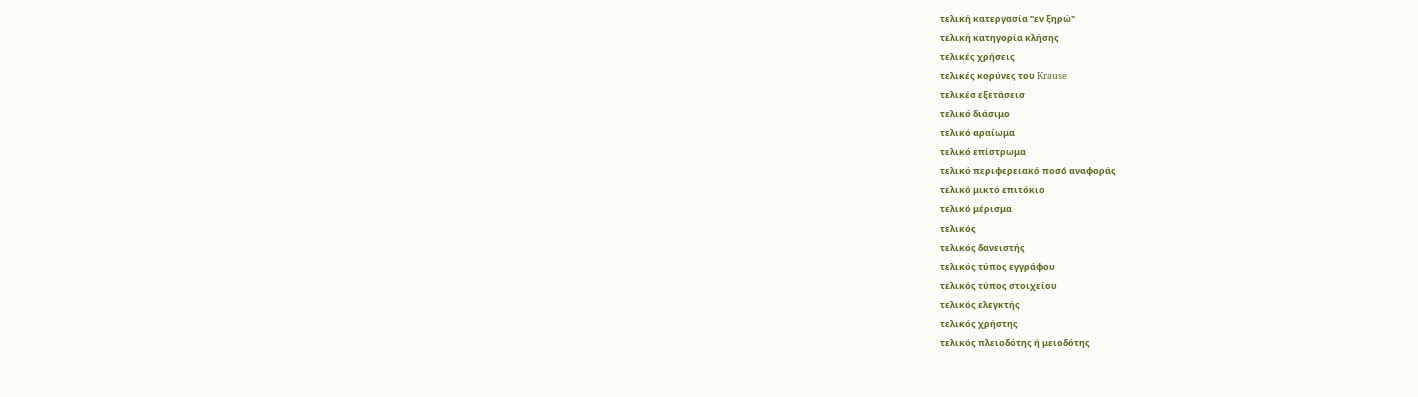τελική κατεργασία "εν ξηρώ"
τελική κατηγορία κλήσης
τελικές χρήσεις
τελικές κορύνες του Krause
τελικέσ εξετάσεισ
τελικό διάσιμο
τελικό αραίωμα
τελικό επίστρωμα
τελικό περιφερειακό ποσó αναφοράς
τελικό μικτό επιτόκιο
τελικό μέρισμα
τελικός
τελικός δανειστής
τελικός τύπος εγγράφου
τελικός τύπος στοιχείου
τελικός ελεγκτής
τελικός χρήστης
τελικός πλειοδότης ή μειοδότης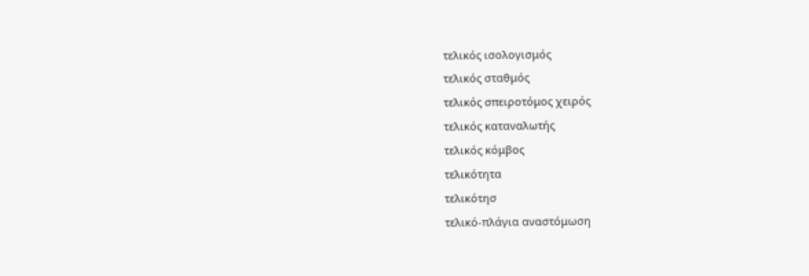τελικός ισολογισμός
τελικός σταθμός
τελικός σπειροτόμος χειρός
τελικός καταναλωτής
τελικός κόμβος
τελικότητα
τελικότησ
τελικό-πλάγια αναστόμωση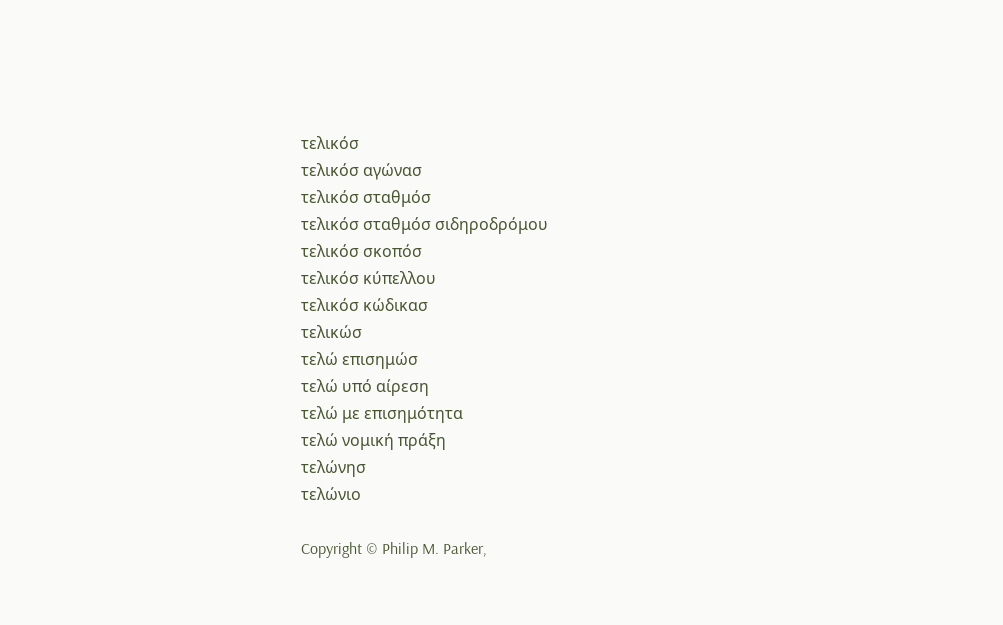τελικόσ
τελικόσ αγώνασ
τελικόσ σταθμόσ
τελικόσ σταθμόσ σιδηροδρόμου
τελικόσ σκοπόσ
τελικόσ κύπελλου
τελικόσ κώδικασ
τελικώσ
τελώ επισημώσ
τελώ υπό αίρεση
τελώ με επισημότητα
τελώ νομική πράξη
τελώνησ
τελώνιο

Copyright © Philip M. Parker,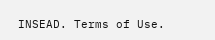INSEAD. Terms of Use.